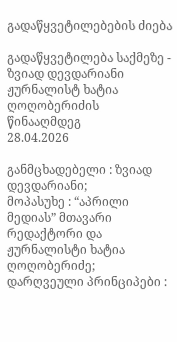გადაწყვეტილებების ძიება

გადაწყვეტილება საქმეზე - ზვიად დევდარიანი ჟურნალისტ ხატია ღოღობერიძის წინააღმდეგ
28.04.2026

განმცხადებელი : ზვიად დევდარიანი;
მოპასუხე : “აპრილი მედიას” მთავარი რედაქტორი და ჟურნალისტი ხატია ღოღობერიძე;
დარღვეული პრინციპები :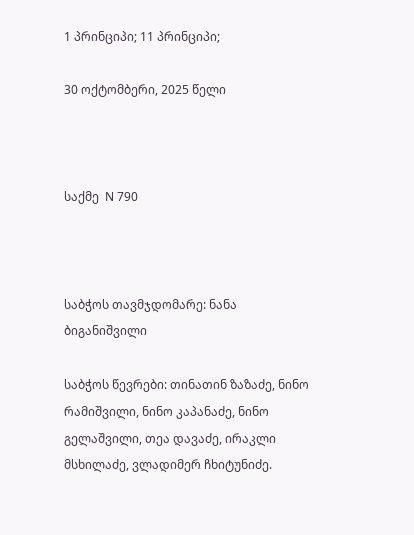1 პრინციპი; 11 პრინციპი;

30 ოქტომბერი, 2025 წელი



საქმე  N 790



საბჭოს თავმჯდომარე: ნანა ბიგანიშვილი

საბჭოს წევრები: თინათინ ზაზაძე, ნინო რამიშვილი, ნინო კაპანაძე, ნინო გელაშვილი, თეა დავაძე, ირაკლი მსხილაძე, ვლადიმერ ჩხიტუნიძე.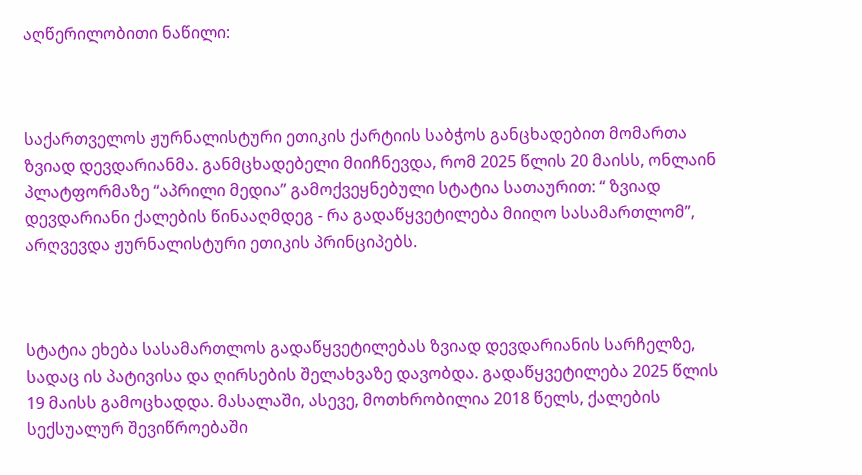აღწერილობითი ნაწილი:



საქართველოს ჟურნალისტური ეთიკის ქარტიის საბჭოს განცხადებით მომართა ზვიად დევდარიანმა. განმცხადებელი მიიჩნევდა, რომ 2025 წლის 20 მაისს, ონლაინ პლატფორმაზე “აპრილი მედია” გამოქვეყნებული სტატია სათაურით: “ ზვიად დევდარიანი ქალების წინააღმდეგ - რა გადაწყვეტილება მიიღო სასამართლომ”, არღვევდა ჟურნალისტური ეთიკის პრინციპებს.



სტატია ეხება სასამართლოს გადაწყვეტილებას ზვიად დევდარიანის სარჩელზე, სადაც ის პატივისა და ღირსების შელახვაზე დავობდა. გადაწყვეტილება 2025 წლის 19 მაისს გამოცხადდა. მასალაში, ასევე, მოთხრობილია 2018 წელს, ქალების სექსუალურ შევიწროებაში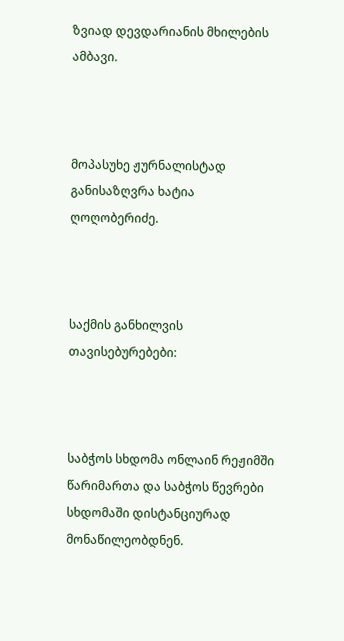ზვიად დევდარიანის მხილების ამბავი.



მოპასუხე ჟურნალისტად განისაზღვრა ხატია ღოღობერიძე.



საქმის განხილვის თავისებურებები:



საბჭოს სხდომა ონლაინ რეჟიმში წარიმართა და საბჭოს წევრები სხდომაში დისტანციურად მონაწილეობდნენ.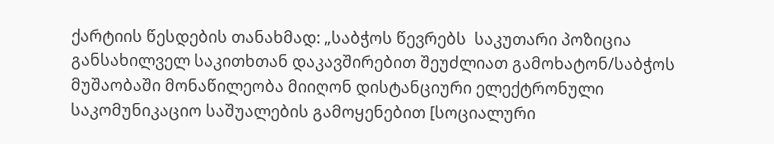ქარტიის წესდების თანახმად: „საბჭოს წევრებს  საკუთარი პოზიცია განსახილველ საკითხთან დაკავშირებით შეუძლიათ გამოხატონ/საბჭოს მუშაობაში მონაწილეობა მიიღონ დისტანციური ელექტრონული საკომუნიკაციო საშუალების გამოყენებით [სოციალური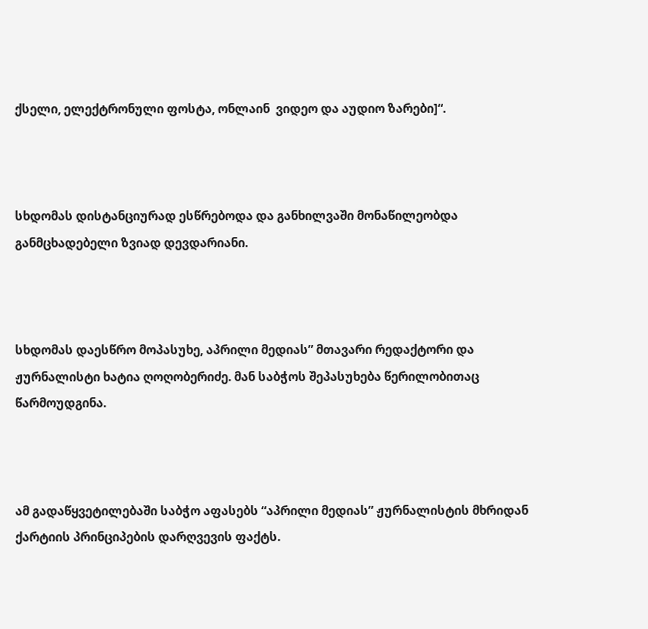ქსელი, ელექტრონული ფოსტა, ონლაინ  ვიდეო და აუდიო ზარები]“.



სხდომას დისტანციურად ესწრებოდა და განხილვაში მონაწილეობდა განმცხადებელი ზვიად დევდარიანი.



სხდომას დაესწრო მოპასუხე, აპრილი მედიას” მთავარი რედაქტორი და ჟურნალისტი ხატია ღოღობერიძე. მან საბჭოს შეპასუხება წერილობითაც წარმოუდგინა.



ამ გადაწყვეტილებაში საბჭო აფასებს “აპრილი მედიას” ჟურნალისტის მხრიდან ქარტიის პრინციპების დარღვევის ფაქტს.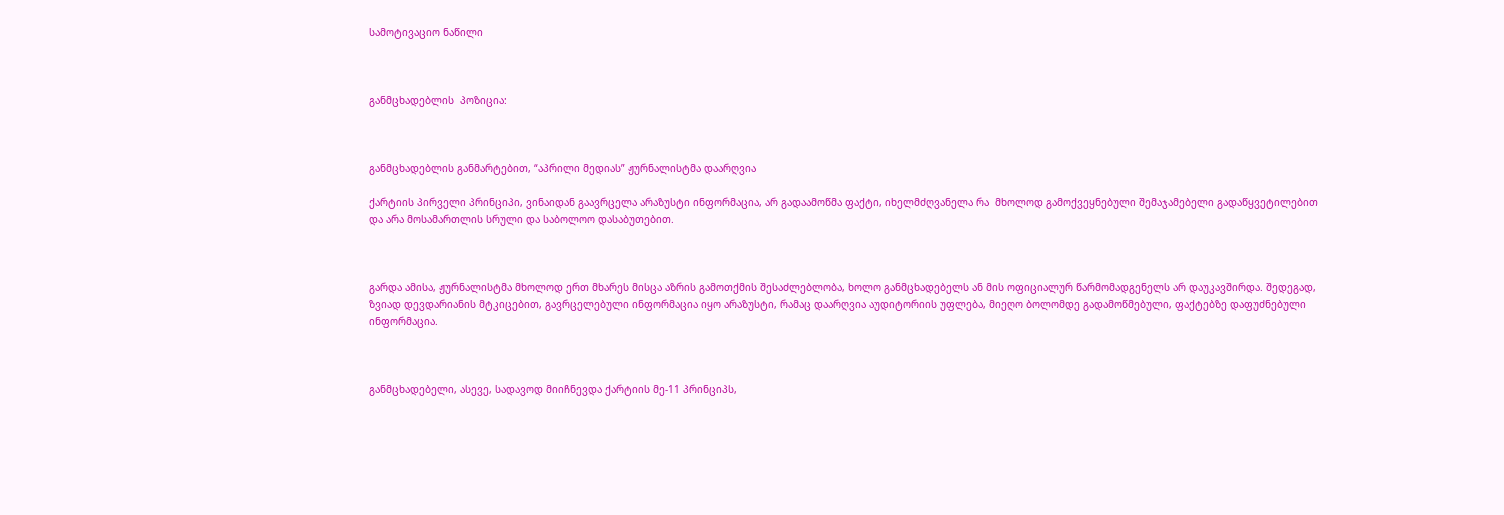სამოტივაციო ნაწილი



განმცხადებლის  პოზიცია:



განმცხადებლის განმარტებით, “აპრილი მედიას” ჟურნალისტმა დაარღვია

ქარტიის პირველი პრინციპი, ვინაიდან გაავრცელა არაზუსტი ინფორმაცია, არ გადაამოწმა ფაქტი, იხელმძღვანელა რა  მხოლოდ გამოქვეყნებული შემაჯამებელი გადაწყვეტილებით და არა მოსამართლის სრული და საბოლოო დასაბუთებით.



გარდა ამისა, ჟურნალისტმა მხოლოდ ერთ მხარეს მისცა აზრის გამოთქმის შესაძლებლობა, ხოლო განმცხადებელს ან მის ოფიციალურ წარმომადგენელს არ დაუკავშირდა. შედეგად, ზვიად დევდარიანის მტკიცებით, გავრცელებული ინფორმაცია იყო არაზუსტი, რამაც დაარღვია აუდიტორიის უფლება, მიეღო ბოლომდე გადამოწმებული, ფაქტებზე დაფუძნებული ინფორმაცია.



განმცხადებელი, ასევე, სადავოდ მიიჩნევდა ქარტიის მე-11 პრინციპს,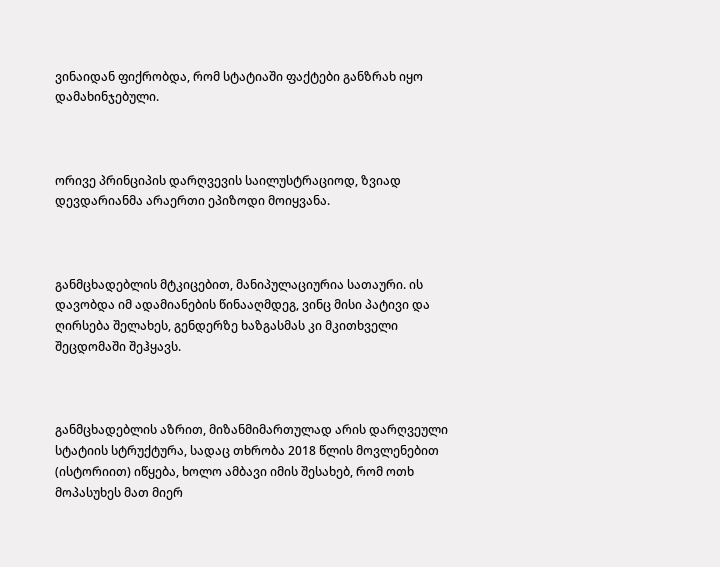ვინაიდან ფიქრობდა, რომ სტატიაში ფაქტები განზრახ იყო დამახინჯებული.



ორივე პრინციპის დარღვევის საილუსტრაციოდ, ზვიად დევდარიანმა არაერთი ეპიზოდი მოიყვანა.



განმცხადებლის მტკიცებით, მანიპულაციურია სათაური. ის დავობდა იმ ადამიანების წინააღმდეგ, ვინც მისი პატივი და ღირსება შელახეს, გენდერზე ხაზგასმას კი მკითხველი შეცდომაში შეჰყავს.



განმცხადებლის აზრით, მიზანმიმართულად არის დარღვეული სტატიის სტრუქტურა, სადაც თხრობა 2018 წლის მოვლენებით (ისტორიით) იწყება, ხოლო ამბავი იმის შესახებ, რომ ოთხ მოპასუხეს მათ მიერ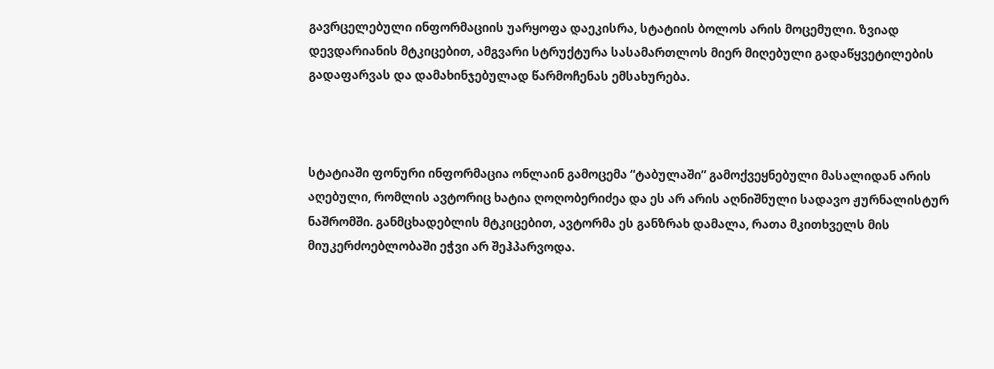გავრცელებული ინფორმაციის უარყოფა დაეკისრა, სტატიის ბოლოს არის მოცემული. ზვიად დევდარიანის მტკიცებით, ამგვარი სტრუქტურა სასამართლოს მიერ მიღებული გადაწყვეტილების გადაფარვას და დამახინჯებულად წარმოჩენას ემსახურება.



სტატიაში ფონური ინფორმაცია ონლაინ გამოცემა “ტაბულაში” გამოქვეყნებული მასალიდან არის აღებული, რომლის ავტორიც ხატია ღოღობერიძეა და ეს არ არის აღნიშნული სადავო ჟურნალისტურ ნაშრომში. განმცხადებლის მტკიცებით, ავტორმა ეს განზრახ დამალა, რათა მკითხველს მის მიუკერძოებლობაში ეჭვი არ შეჰპარვოდა.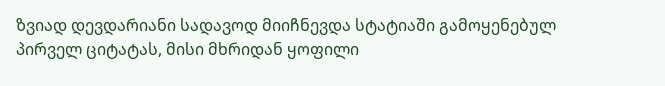ზვიად დევდარიანი სადავოდ მიიჩნევდა სტატიაში გამოყენებულ პირველ ციტატას, მისი მხრიდან ყოფილი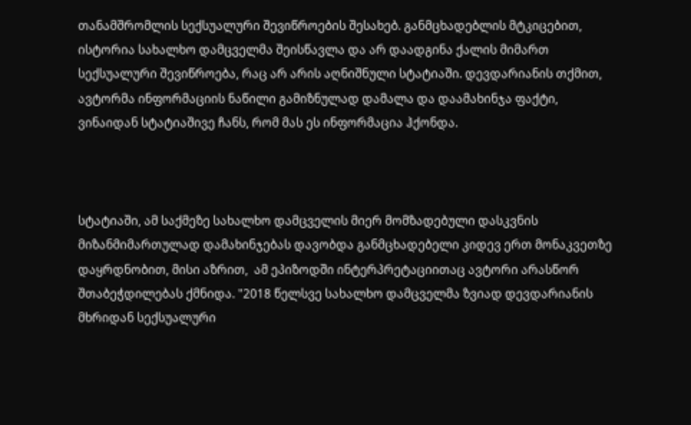თანამშრომლის სექსუალური შევიწროების შესახებ. განმცხადებლის მტკიცებით, ისტორია სახალხო დამცველმა შეისწავლა და არ დაადგინა ქალის მიმართ სექსუალური შევიწროება, რაც არ არის აღნიშნული სტატიაში. დევდარიანის თქმით, ავტორმა ინფორმაციის ნაწილი გამიზნულად დამალა და დაამახინჯა ფაქტი, ვინაიდან სტატიაშივე ჩანს, რომ მას ეს ინფორმაცია ჰქონდა.



სტატიაში, ამ საქმეზე სახალხო დამცველის მიერ მომზადებული დასკვნის მიზანმიმართულად დამახინჯებას დავობდა განმცხადებელი კიდევ ერთ მონაკვეთზე დაყრდნობით, მისი აზრით,  ამ ეპიზოდში ინტერპრეტაციითაც ავტორი არასწორ შთაბეჭდილებას ქმნიდა. "2018 წელსვე სახალხო დამცველმა ზვიად დევდარიანის მხრიდან სექსუალური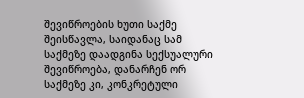შევიწროების ხუთი საქმე შეისწავლა, საიდანაც სამ საქმეზე დაადგინა სექსუალური შევიწროება, დანარჩენ ორ საქმეზე კი, კონკრეტული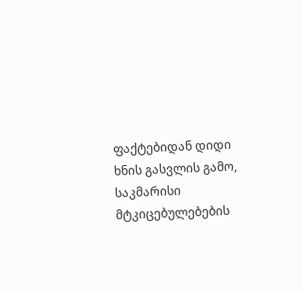ფაქტებიდან დიდი ხნის გასვლის გამო, საკმარისი მტკიცებულებების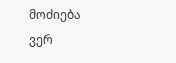მოძიება ვერ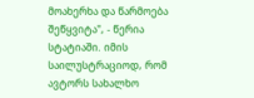მოახერხა და წარმოება შეწყვიტა", - წერია სტატიაში. იმის საილუსტრაციოდ, რომ ავტორს სახალხო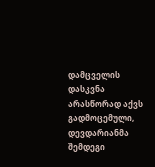დამცველის დასკვნა არასწორად აქვს გადმოცემული, დევდარიანმა შემდეგი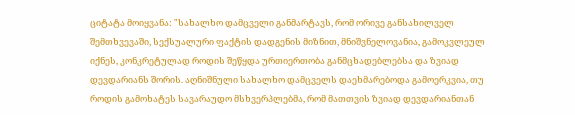ციტატა მოიყვანა: "სახალხო დამცველი განმარტავს, რომ ორივე განსახილველ შემთხვევაში, სექსუალური ფაქტის დადგენის მიზნით, მნიშვნელოვანია, გამოკვლეულ იქნეს, კონკრეტულად როდის შეწყდა ურთიერთობა განმცხადებლებსა და ზვიად დევდარიანს შორის. აღნიშნული სახალხო დამცველს დაეხმარებოდა გამოერკვია, თუ როდის გამოხატეს სავარაუდო მსხვერპლებმა, რომ მათთვის ზვიად დევდარიანთან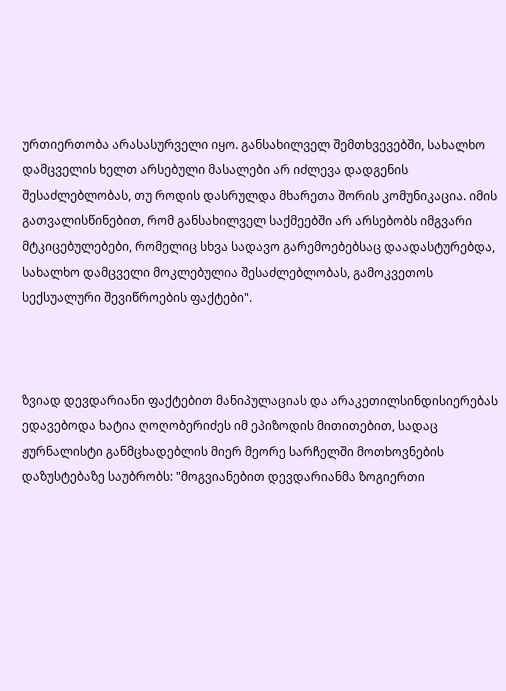ურთიერთობა არასასურველი იყო. განსახილველ შემთხვევებში, სახალხო დამცველის ხელთ არსებული მასალები არ იძლევა დადგენის შესაძლებლობას, თუ როდის დასრულდა მხარეთა შორის კომუნიკაცია. იმის გათვალისწინებით, რომ განსახილველ საქმეებში არ არსებობს იმგვარი მტკიცებულებები, რომელიც სხვა სადავო გარემოებებსაც დაადასტურებდა, სახალხო დამცველი მოკლებულია შესაძლებლობას, გამოკვეთოს სექსუალური შევიწროების ფაქტები".



ზვიად დევდარიანი ფაქტებით მანიპულაციას და არაკეთილსინდისიერებას ედავებოდა ხატია ღოღობერიძეს იმ ეპიზოდის მითითებით, სადაც ჟურნალისტი განმცხადებლის მიერ მეორე სარჩელში მოთხოვნების დაზუსტებაზე საუბრობს: "მოგვიანებით დევდარიანმა ზოგიერთი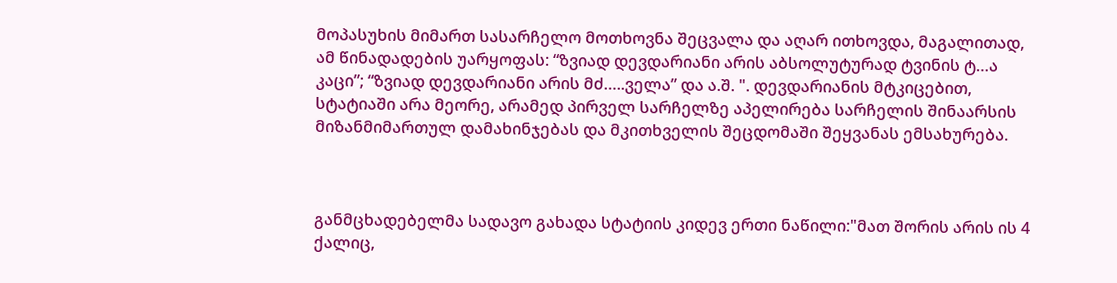მოპასუხის მიმართ სასარჩელო მოთხოვნა შეცვალა და აღარ ითხოვდა, მაგალითად, ამ წინადადების უარყოფას: “ზვიად დევდარიანი არის აბსოლუტურად ტვინის ტ…ა კაცი”; “ზვიად დევდარიანი არის მძ…..ველა” და ა.შ. ". დევდარიანის მტკიცებით, სტატიაში არა მეორე, არამედ პირველ სარჩელზე აპელირება სარჩელის შინაარსის მიზანმიმართულ დამახინჯებას და მკითხველის შეცდომაში შეყვანას ემსახურება.



განმცხადებელმა სადავო გახადა სტატიის კიდევ ერთი ნაწილი:"მათ შორის არის ის 4 ქალიც,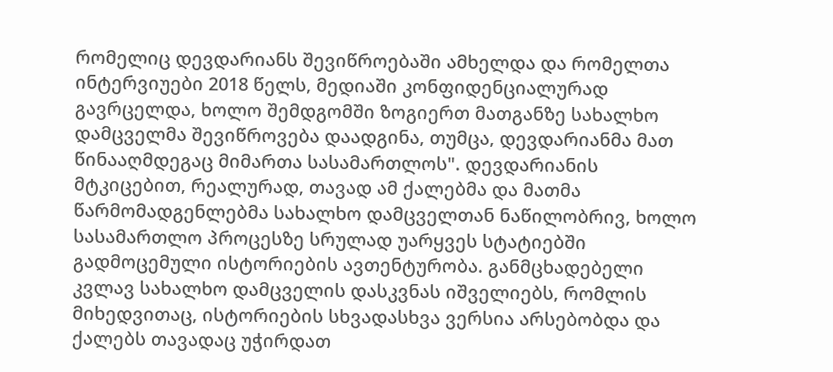რომელიც დევდარიანს შევიწროებაში ამხელდა და რომელთა ინტერვიუები 2018 წელს, მედიაში კონფიდენციალურად გავრცელდა, ხოლო შემდგომში ზოგიერთ მათგანზე სახალხო დამცველმა შევიწროვება დაადგინა, თუმცა, დევდარიანმა მათ წინააღმდეგაც მიმართა სასამართლოს". დევდარიანის მტკიცებით, რეალურად, თავად ამ ქალებმა და მათმა წარმომადგენლებმა სახალხო დამცველთან ნაწილობრივ, ხოლო სასამართლო პროცესზე სრულად უარყვეს სტატიებში გადმოცემული ისტორიების ავთენტურობა. განმცხადებელი კვლავ სახალხო დამცველის დასკვნას იშველიებს, რომლის მიხედვითაც, ისტორიების სხვადასხვა ვერსია არსებობდა და ქალებს თავადაც უჭირდათ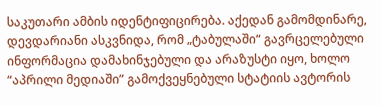საკუთარი ამბის იდენტიფიცირება. აქედან გამომდინარე, დევდარიანი ასკვნიდა, რომ „ტაბულაში“ გავრცელებული ინფორმაცია დამახინჯებული და არაზუსტი იყო, ხოლო “აპრილი მედიაში” გამოქვეყნებული სტატიის ავტორის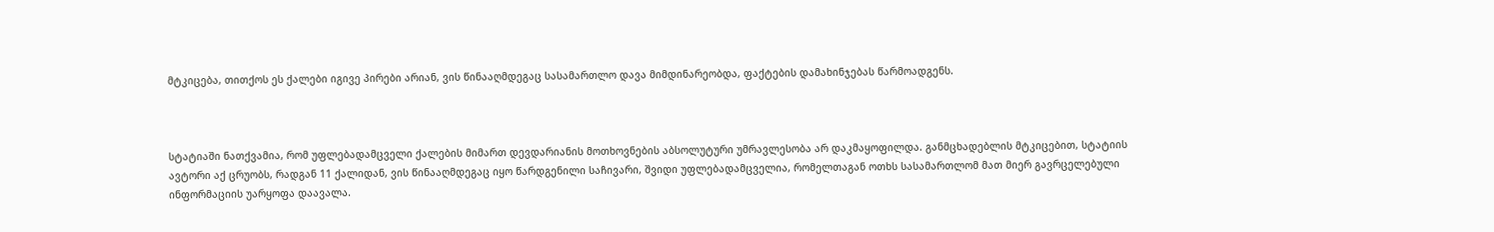მტკიცება, თითქოს ეს ქალები იგივე პირები არიან, ვის წინააღმდეგაც სასამართლო დავა მიმდინარეობდა, ფაქტების დამახინჯებას წარმოადგენს.



სტატიაში ნათქვამია, რომ უფლებადამცველი ქალების მიმართ დევდარიანის მოთხოვნების აბსოლუტური უმრავლესობა არ დაკმაყოფილდა. განმცხადებლის მტკიცებით, სტატიის ავტორი აქ ცრუობს, რადგან 11 ქალიდან, ვის წინააღმდეგაც იყო წარდგენილი საჩივარი, შვიდი უფლებადამცველია, რომელთაგან ოთხს სასამართლომ მათ მიერ გავრცელებული ინფორმაციის უარყოფა დაავალა.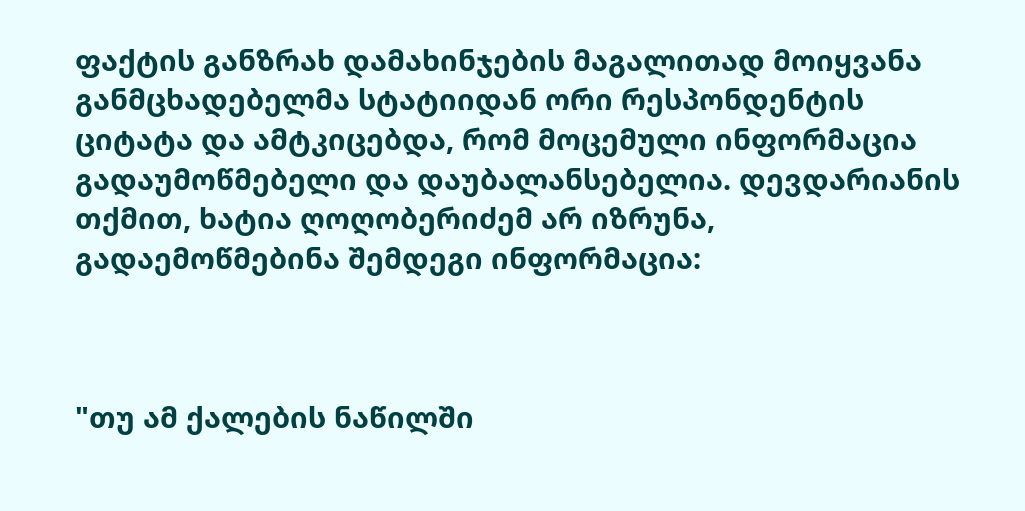ფაქტის განზრახ დამახინჯების მაგალითად მოიყვანა განმცხადებელმა სტატიიდან ორი რესპონდენტის ციტატა და ამტკიცებდა, რომ მოცემული ინფორმაცია გადაუმოწმებელი და დაუბალანსებელია. დევდარიანის თქმით, ხატია ღოღობერიძემ არ იზრუნა, გადაემოწმებინა შემდეგი ინფორმაცია:



"თუ ამ ქალების ნაწილში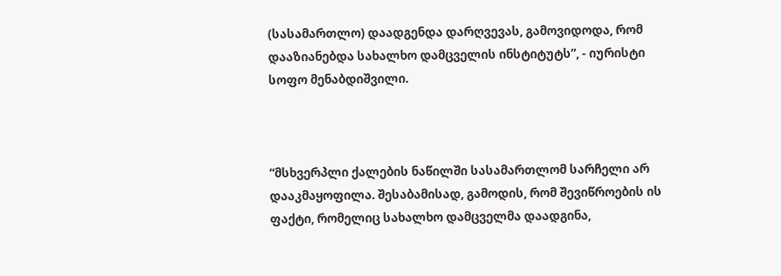(სასამართლო) დაადგენდა დარღვევას, გამოვიდოდა, რომ დააზიანებდა სახალხო დამცველის ინსტიტუტს”, - იურისტი სოფო მენაბდიშვილი.



“მსხვერპლი ქალების ნაწილში სასამართლომ სარჩელი არ დააკმაყოფილა. შესაბამისად, გამოდის, რომ შევიწროების ის ფაქტი, რომელიც სახალხო დამცველმა დაადგინა,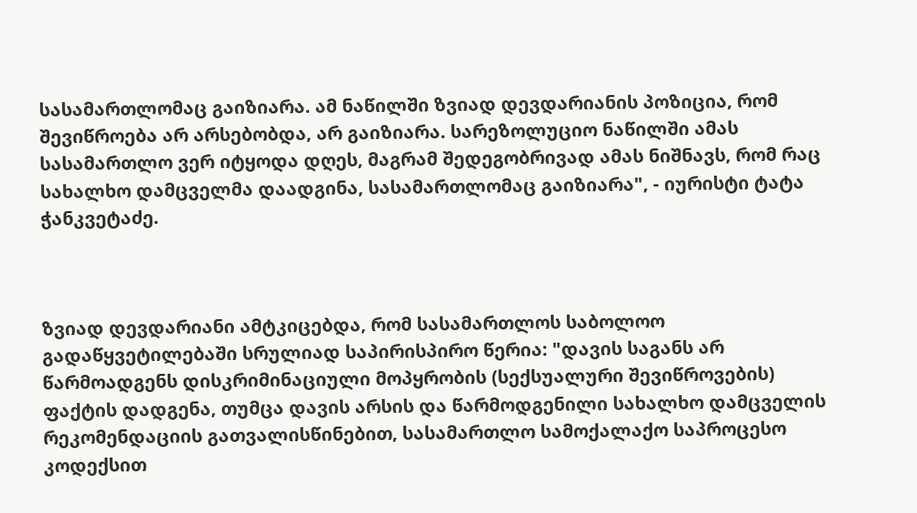სასამართლომაც გაიზიარა. ამ ნაწილში ზვიად დევდარიანის პოზიცია, რომ შევიწროება არ არსებობდა, არ გაიზიარა. სარეზოლუციო ნაწილში ამას სასამართლო ვერ იტყოდა დღეს, მაგრამ შედეგობრივად ამას ნიშნავს, რომ რაც სახალხო დამცველმა დაადგინა, სასამართლომაც გაიზიარა", - იურისტი ტატა ჭანკვეტაძე.



ზვიად დევდარიანი ამტკიცებდა, რომ სასამართლოს საბოლოო გადაწყვეტილებაში სრულიად საპირისპირო წერია: "დავის საგანს არ წარმოადგენს დისკრიმინაციული მოპყრობის (სექსუალური შევიწროვების) ფაქტის დადგენა, თუმცა დავის არსის და წარმოდგენილი სახალხო დამცველის რეკომენდაციის გათვალისწინებით, სასამართლო სამოქალაქო საპროცესო კოდექსით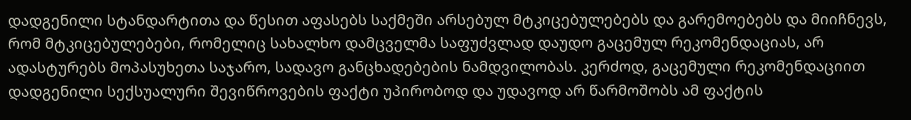დადგენილი სტანდარტითა და წესით აფასებს საქმეში არსებულ მტკიცებულებებს და გარემოებებს და მიიჩნევს, რომ მტკიცებულებები, რომელიც სახალხო დამცველმა საფუძვლად დაუდო გაცემულ რეკომენდაციას, არ ადასტურებს მოპასუხეთა საჯარო, სადავო განცხადებების ნამდვილობას. კერძოდ, გაცემული რეკომენდაციით დადგენილი სექსუალური შევიწროვების ფაქტი უპირობოდ და უდავოდ არ წარმოშობს ამ ფაქტის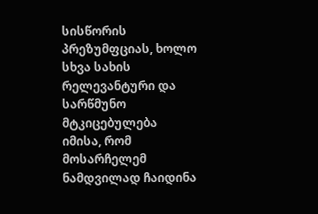სისწორის პრეზუმფციას, ხოლო სხვა სახის რელევანტური და სარწმუნო მტკიცებულება იმისა, რომ მოსარჩელემ ნამდვილად ჩაიდინა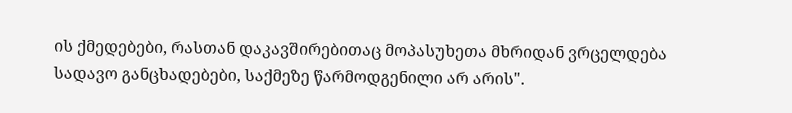ის ქმედებები, რასთან დაკავშირებითაც მოპასუხეთა მხრიდან ვრცელდება სადავო განცხადებები, საქმეზე წარმოდგენილი არ არის".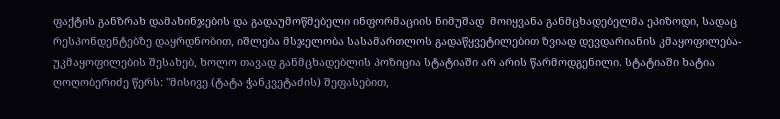ფაქტის განზრახ დამახინჯების და გადაუმოწმებელი ინფორმაციის ნიმუშად  მოიყვანა განმცხადებელმა ეპიზოდი, სადაც რესპონდენტებზე დაყრდნობით, იშლება მსჯელობა სასამართლოს გადაწყვეტილებით ზვიად დევდარიანის კმაყოფილება-უკმაყოფილების შესახებ, ხოლო თავად განმცხადებლის პოზიცია სტატიაში არ არის წარმოდგენილი. სტატიაში ხატია ღოღობერიძე წერს: "მისივე (ტატა ჭანკვეტაძის) შეფასებით,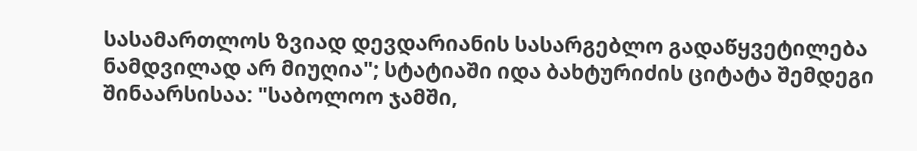სასამართლოს ზვიად დევდარიანის სასარგებლო გადაწყვეტილება ნამდვილად არ მიუღია"; სტატიაში იდა ბახტურიძის ციტატა შემდეგი შინაარსისაა: "საბოლოო ჯამში,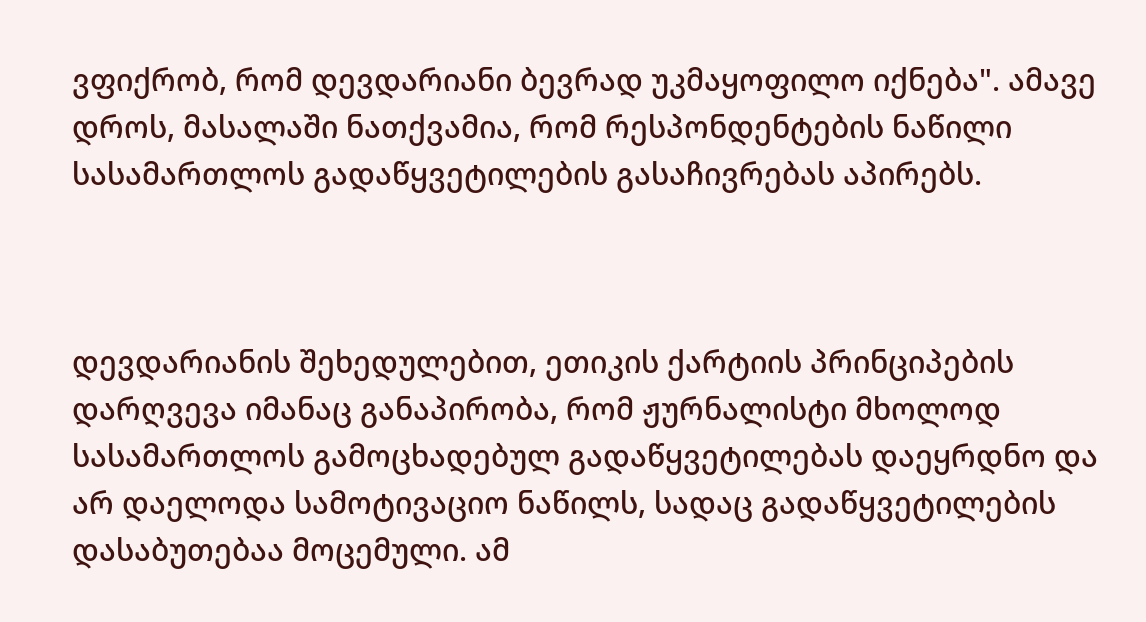ვფიქრობ, რომ დევდარიანი ბევრად უკმაყოფილო იქნება". ამავე დროს, მასალაში ნათქვამია, რომ რესპონდენტების ნაწილი სასამართლოს გადაწყვეტილების გასაჩივრებას აპირებს.



დევდარიანის შეხედულებით, ეთიკის ქარტიის პრინციპების დარღვევა იმანაც განაპირობა, რომ ჟურნალისტი მხოლოდ სასამართლოს გამოცხადებულ გადაწყვეტილებას დაეყრდნო და არ დაელოდა სამოტივაციო ნაწილს, სადაც გადაწყვეტილების დასაბუთებაა მოცემული. ამ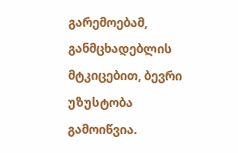გარემოებამ, განმცხადებლის მტკიცებით, ბევრი უზუსტობა გამოიწვია.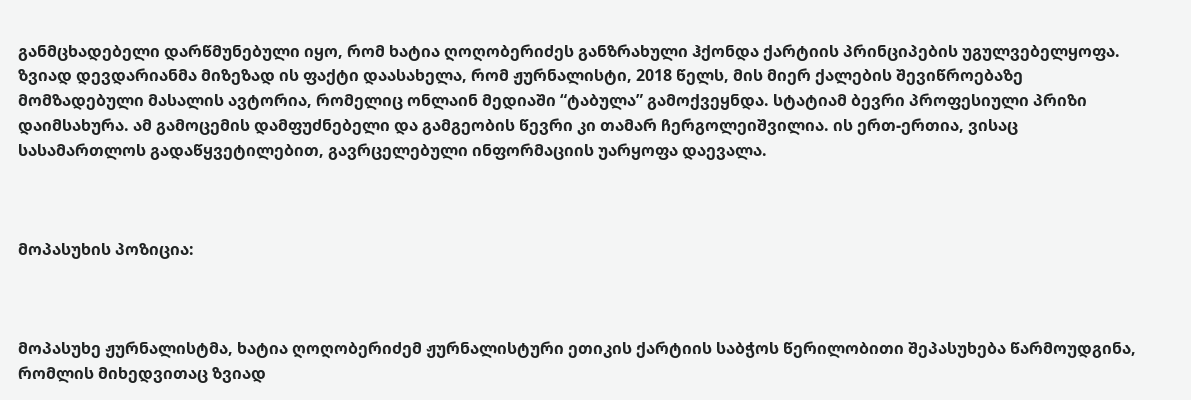განმცხადებელი დარწმუნებული იყო, რომ ხატია ღოღობერიძეს განზრახული ჰქონდა ქარტიის პრინციპების უგულვებელყოფა. ზვიად დევდარიანმა მიზეზად ის ფაქტი დაასახელა, რომ ჟურნალისტი, 2018 წელს, მის მიერ ქალების შევიწროებაზე მომზადებული მასალის ავტორია, რომელიც ონლაინ მედიაში “ტაბულა” გამოქვეყნდა. სტატიამ ბევრი პროფესიული პრიზი დაიმსახურა. ამ გამოცემის დამფუძნებელი და გამგეობის წევრი კი თამარ ჩერგოლეიშვილია. ის ერთ-ერთია, ვისაც სასამართლოს გადაწყვეტილებით, გავრცელებული ინფორმაციის უარყოფა დაევალა.



მოპასუხის პოზიცია:



მოპასუხე ჟურნალისტმა, ხატია ღოღობერიძემ ჟურნალისტური ეთიკის ქარტიის საბჭოს წერილობითი შეპასუხება წარმოუდგინა, რომლის მიხედვითაც ზვიად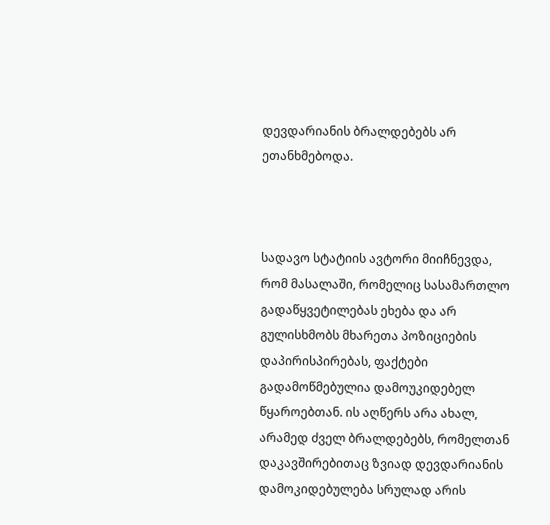დევდარიანის ბრალდებებს არ ეთანხმებოდა.



სადავო სტატიის ავტორი მიიჩნევდა, რომ მასალაში, რომელიც სასამართლო გადაწყვეტილებას ეხება და არ გულისხმობს მხარეთა პოზიციების დაპირისპირებას, ფაქტები გადამოწმებულია დამოუკიდებელ წყაროებთან. ის აღწერს არა ახალ, არამედ ძველ ბრალდებებს, რომელთან დაკავშირებითაც ზვიად დევდარიანის დამოკიდებულება სრულად არის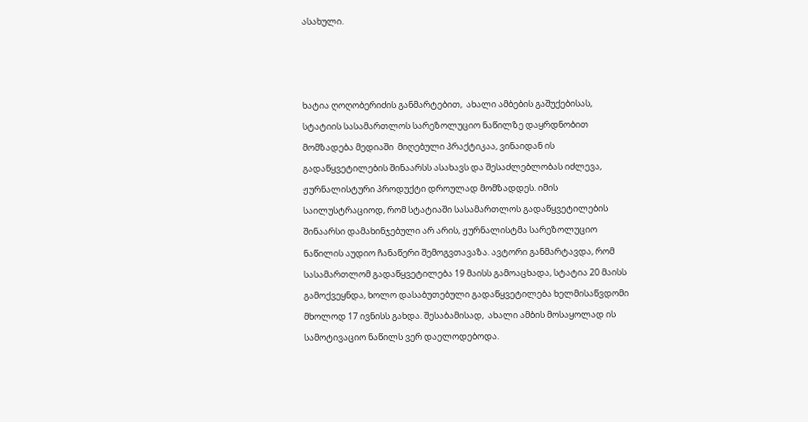ასახული.



ხატია ღოღობერიძის განმარტებით,  ახალი ამბების გაშუქებისას, სტატიის სასამართლოს სარეზოლუციო ნაწილზე დაყრდნობით მომზადება მედიაში  მიღებული პრაქტიკაა, ვინაიდან ის გადაწყვეტილების შინაარსს ასახავს და შესაძლებლობას იძლევა, ჟურნალისტური პროდუქტი დროულად მომზადდეს. იმის საილუსტრაციოდ, რომ სტატიაში სასამართლოს გადაწყვეტილების შინაარსი დამახინჯებული არ არის, ჟურნალისტმა სარეზოლუციო ნაწილის აუდიო ჩანაწერი შემოგვთავაზა. ავტორი განმარტავდა, რომ სასამართლომ გადაწყვეტილება 19 მაისს გამოაცხადა, სტატია 20 მაისს გამოქვეყნდა, ხოლო დასაბუთებული გადაწყვეტილება ხელმისაწვდომი მხოლოდ 17 ივნისს გახდა. შესაბამისად,  ახალი ამბის მოსაყოლად ის სამოტივაციო ნაწილს ვერ დაელოდებოდა.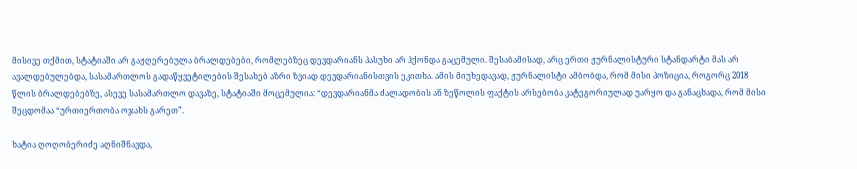მისივე თქმით, სტატიაში არ გაჟღერებულა ბრალდებები, რომლებზეც დევდარიანს პასუხი არ ჰქონდა გაცემული. შესაბამისად, არც ერთი ჟურნალისტური სტანდარტი მას არ ავალდებულებდა, სასამართლოს გადაწყვეტილების შესახებ აზრი ზვიად დევდარიანისთვის ეკითხა. ამის მიუხედავად, ჟურნალისტი ამბობდა, რომ მისი პოზიცია, როგორც 2018 წლის ბრალდებებზე, ასევე სასამართლო დავაზე, სტატიაში მოცემულია: “დევდარიანმა ძალადობის ან ზეწოლის ფაქტის არსებობა კატეგორიულად უარყო და განაცხადა, რომ მისი შეცდომაა “ურთიერთობა ოჯახს გარეთ”.

ხატია ღოღობერიძე აღნიშნავდა,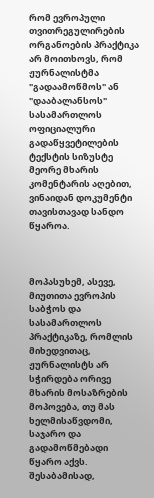რომ ევროპული თვითრეგულირების ორგანოების პრაქტიკა არ მოითხოვს, რომ ჟურნალისტმა "გადაამოწმოს" ან "დააბალანსოს" სასამართლოს ოფიციალური გადაწყვეტილების ტექსტის სიზუსტე მეორე მხარის კომენტარის აღებით, ვინაიდან დოკუმენტი  თავისთავად სანდო წყაროა.



მოპასუხემ, ასევე, მიუთითა ევროპის საბჭოს და სასამართლოს პრაქტიკაზე, რომლის მიხედვითაც, ჟურნალისტს არ სჭირდება ორივე მხარის მოსაზრების მოპოვება, თუ მას ხელმისაწვდომი, საჯარო და გადამოწმებადი წყარო აქვს. შესაბამისად,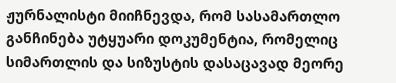ჟურნალისტი მიიჩნევდა, რომ სასამართლო განჩინება უტყუარი დოკუმენტია, რომელიც სიმართლის და სიზუსტის დასაცავად მეორე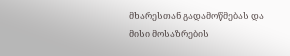მხარესთან გადამოწმებას და მისი მოსაზრების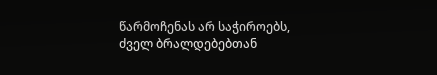წარმოჩენას არ საჭიროებს, ძველ ბრალდებებთან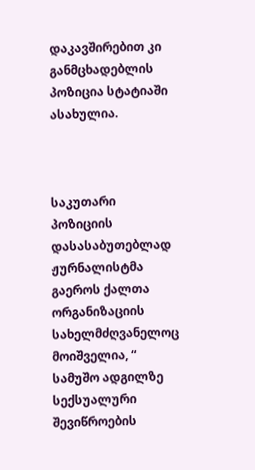დაკავშირებით კი განმცხადებლის პოზიცია სტატიაში ასახულია.



საკუთარი პოზიციის დასასაბუთებლად ჟურნალისტმა გაეროს ქალთა ორგანიზაციის  სახელმძღვანელოც მოიშველია, “ სამუშო ადგილზე სექსუალური შევიწროების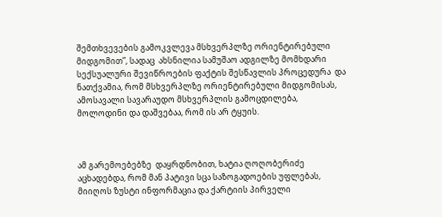შემთხვევების გამოკვლევა მსხვერპლზე ორიენტირებული მიდგომით”, სადაც  ახსნილია სამუშაო ადგილზე მომხდარი სექსუალური შევიწროების ფაქტის შესწავლის პროცედურა  და ნათქვამია, რომ მსხვერპლზე ორიენტირებული მიდგომისას, ამოსავალი სავარაუდო მსხვერპლის გამოცდილება, მოლოდინი და დაშვებაა, რომ ის არ ტყუის.



ამ გარემოებებზე  დაყრდნობით, ხატია ღოღობერიძე აცხადებდა, რომ მან პატივი სცა საზოგადოების უფლებას, მიიღოს ზუსტი ინფორმაცია და ქარტიის პირველი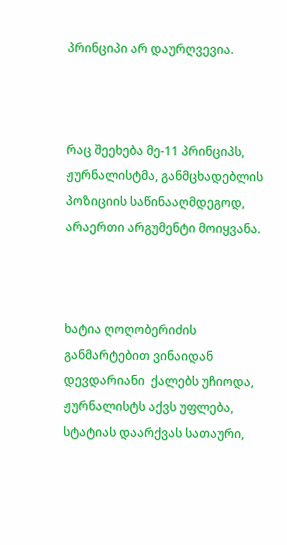პრინციპი არ დაურღვევია.



რაც შეეხება მე-11 პრინციპს, ჟურნალისტმა, განმცხადებლის პოზიციის საწინააღმდეგოდ, არაერთი არგუმენტი მოიყვანა.



ხატია ღოღობერიძის განმარტებით ვინაიდან დევდარიანი  ქალებს უჩიოდა, ჟურნალისტს აქვს უფლება, სტატიას დაარქვას სათაური,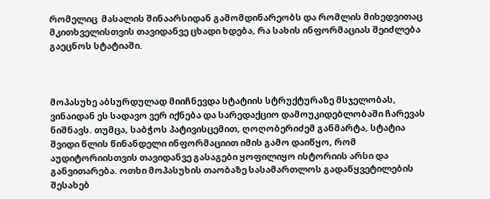რომელიც  მასალის შინაარსიდან გამომდინარეობს და რომლის მიხედვითაც მკითხველისთვის თავიდანვე ცხადი ხდება, რა სახის ინფორმაციას შეიძლება გაეცნოს სტატიაში.



მოპასუხე აბსურდულად მიიჩნევდა სტატიის სტრუქტურაზე მსჯელობას, ვინაიდან ეს სადავო ვერ იქნება და სარედაქციო დამოუკიდებლობაში ჩარევას ნიშნავს. თუმცა, საბჭოს პატივისცემით, ღოღობერიძემ განმარტა, სტატია შვიდი წლის წინანდელი ინფორმაციით იმის გამო დაიწყო, რომ აუდიტორიისთვის თავიდანვე გასაგები ყოფილიყო ისტორიის არსი და განვითარება. ოთხი მოპასუხის თაობაზე სასამართლოს გადაწყვეტილების შესახებ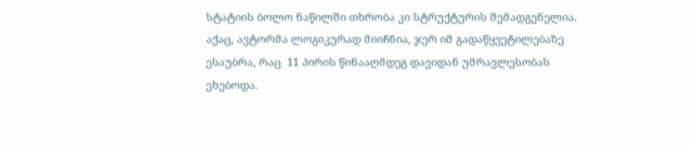სტატიის ბოლო ნაწილში თხრობა კი სტრუქტურის შემადგენელია. აქაც, ავტორმა ლოგიკურად მიიჩნია, ჯერ იმ გადაწყვეტილებაზე ესაუბრა, რაც  11 პირის წინააღმდეგ დავიდან უმრავლესობას ეხებოდა.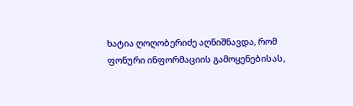ხატია ღოღობერიძე აღნიშნავდა, რომ   ფონური ინფორმაციის გამოყენებისას,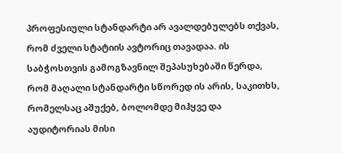პროფესიული სტანდარტი არ ავალდებულებს თქვას, რომ ძველი სტატიის ავტორიც თავადაა. ის საბჭოსთვის გამოგზავნილ შეპასუხებაში წერდა, რომ მაღალი სტანდარტი სწორედ ის არის, საკითხს, რომელსაც აშუქებ, ბოლომდე მიჰყვე და აუდიტორიას მისი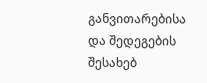განვითარებისა და შედეგების შესახებ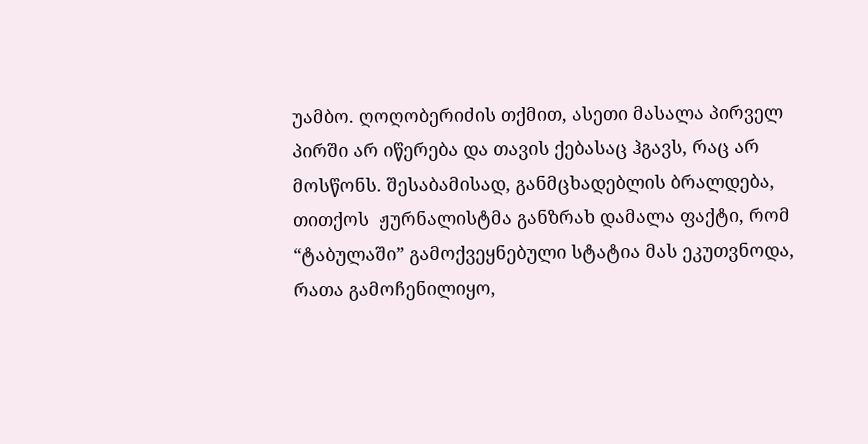უამბო. ღოღობერიძის თქმით, ასეთი მასალა პირველ პირში არ იწერება და თავის ქებასაც ჰგავს, რაც არ მოსწონს. შესაბამისად, განმცხადებლის ბრალდება, თითქოს  ჟურნალისტმა განზრახ დამალა ფაქტი, რომ “ტაბულაში” გამოქვეყნებული სტატია მას ეკუთვნოდა, რათა გამოჩენილიყო,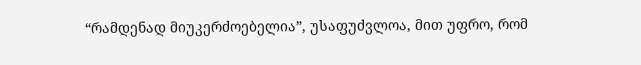“რამდენად მიუკერძოებელია”, უსაფუძვლოა, მით უფრო, რომ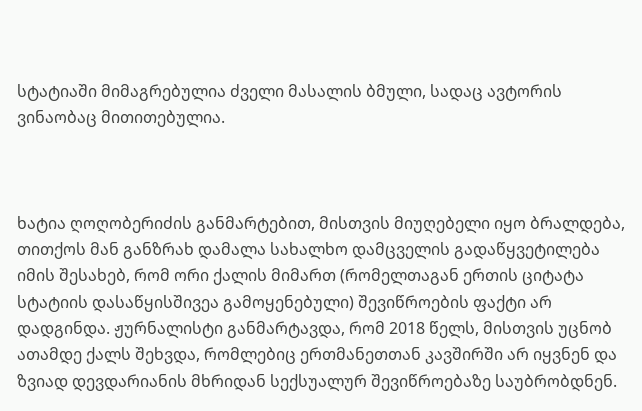სტატიაში მიმაგრებულია ძველი მასალის ბმული, სადაც ავტორის ვინაობაც მითითებულია.



ხატია ღოღობერიძის განმარტებით, მისთვის მიუღებელი იყო ბრალდება, თითქოს მან განზრახ დამალა სახალხო დამცველის გადაწყვეტილება იმის შესახებ, რომ ორი ქალის მიმართ (რომელთაგან ერთის ციტატა სტატიის დასაწყისშივეა გამოყენებული) შევიწროების ფაქტი არ დადგინდა. ჟურნალისტი განმარტავდა, რომ 2018 წელს, მისთვის უცნობ ათამდე ქალს შეხვდა, რომლებიც ერთმანეთთან კავშირში არ იყვნენ და ზვიად დევდარიანის მხრიდან სექსუალურ შევიწროებაზე საუბრობდნენ.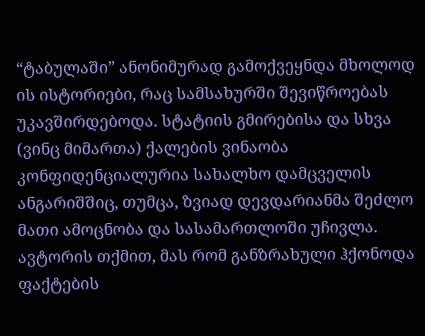“ტაბულაში” ანონიმურად გამოქვეყნდა მხოლოდ ის ისტორიები, რაც სამსახურში შევიწროებას უკავშირდებოდა. სტატიის გმირებისა და სხვა (ვინც მიმართა) ქალების ვინაობა კონფიდენციალურია სახალხო დამცველის ანგარიშშიც, თუმცა, ზვიად დევდარიანმა შეძლო მათი ამოცნობა და სასამართლოში უჩივლა. ავტორის თქმით, მას რომ განზრახული ჰქონოდა ფაქტების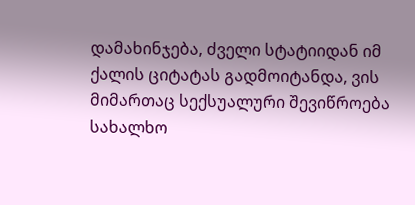დამახინჯება, ძველი სტატიიდან იმ ქალის ციტატას გადმოიტანდა, ვის მიმართაც სექსუალური შევიწროება სახალხო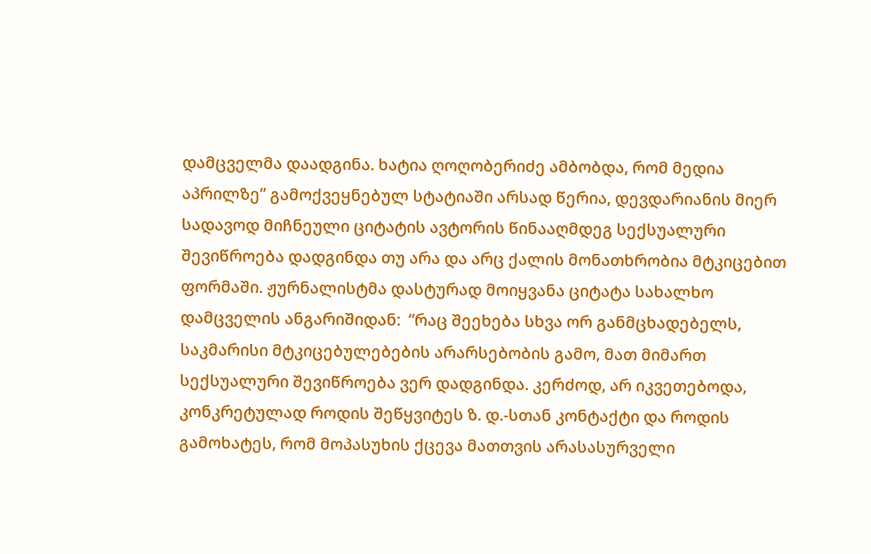დამცველმა დაადგინა. ხატია ღოღობერიძე ამბობდა, რომ მედია აპრილზე” გამოქვეყნებულ სტატიაში არსად წერია, დევდარიანის მიერ სადავოდ მიჩნეული ციტატის ავტორის წინააღმდეგ სექსუალური შევიწროება დადგინდა თუ არა და არც ქალის მონათხრობია მტკიცებით ფორმაში. ჟურნალისტმა დასტურად მოიყვანა ციტატა სახალხო დამცველის ანგარიშიდან:  “რაც შეეხება სხვა ორ განმცხადებელს, საკმარისი მტკიცებულებების არარსებობის გამო, მათ მიმართ სექსუალური შევიწროება ვერ დადგინდა. კერძოდ, არ იკვეთებოდა, კონკრეტულად როდის შეწყვიტეს ზ. დ.-სთან კონტაქტი და როდის გამოხატეს, რომ მოპასუხის ქცევა მათთვის არასასურველი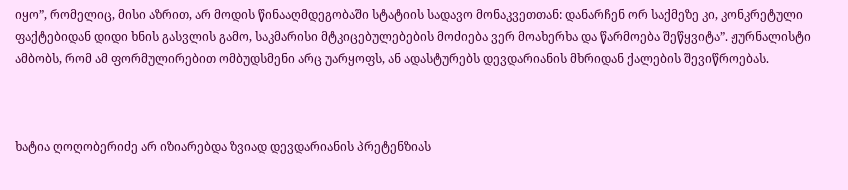იყო”, რომელიც, მისი აზრით, არ მოდის წინააღმდეგობაში სტატიის სადავო მონაკვეთთან: დანარჩენ ორ საქმეზე კი, კონკრეტული ფაქტებიდან დიდი ხნის გასვლის გამო, საკმარისი მტკიცებულებების მოძიება ვერ მოახერხა და წარმოება შეწყვიტა”. ჟურნალისტი ამბობს, რომ ამ ფორმულირებით ომბუდსმენი არც უარყოფს, ან ადასტურებს დევდარიანის მხრიდან ქალების შევიწროებას.



ხატია ღოღობერიძე არ იზიარებდა ზვიად დევდარიანის პრეტენზიას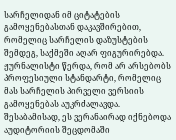სარჩელიდან იმ ციტატების გამოყენებასთან დაკავშირებით, რომელიც სარჩელის დაზუსტების შემდეგ, საქმეში აღარ ფიგურირებდა. ჟურნალისტი წერდა, რომ არ არსებობს პროფესიული სტანდარტი, რომელიც მას სარჩელის პირველი ვერსიის გამოყენებას აუკრძალავდა. შესაბამისად, ეს ვერანაირად იქნებოდა აუდიტორიის შეცდომაში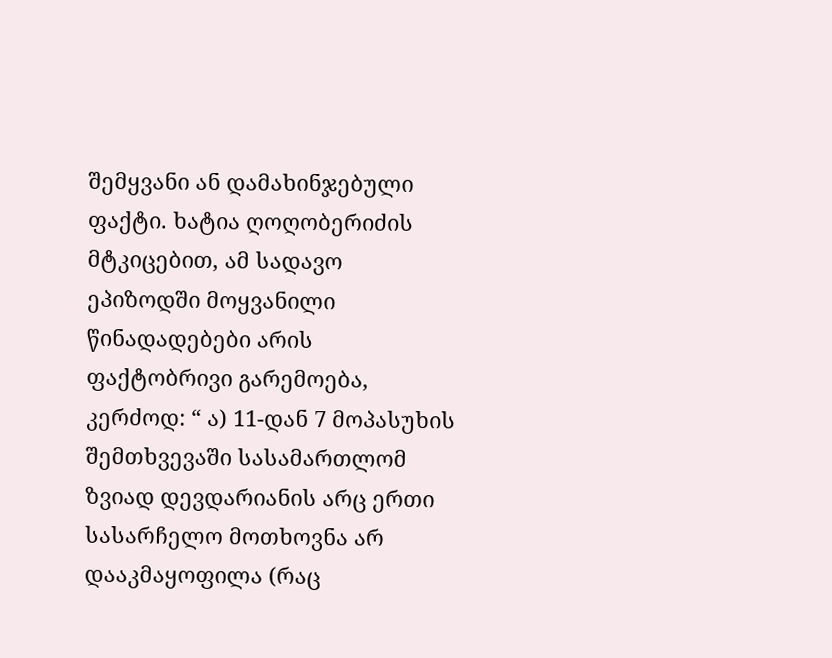შემყვანი ან დამახინჯებული ფაქტი. ხატია ღოღობერიძის მტკიცებით, ამ სადავო ეპიზოდში მოყვანილი წინადადებები არის ფაქტობრივი გარემოება, კერძოდ: “ ა) 11-დან 7 მოპასუხის შემთხვევაში სასამართლომ ზვიად დევდარიანის არც ერთი სასარჩელო მოთხოვნა არ დააკმაყოფილა (რაც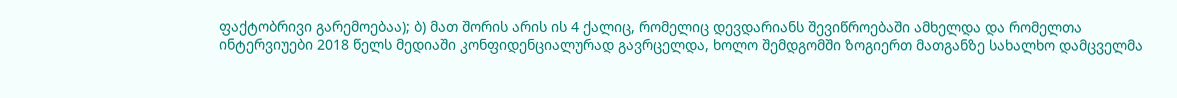ფაქტობრივი გარემოებაა); ბ) მათ შორის არის ის 4 ქალიც, რომელიც დევდარიანს შევიწროებაში ამხელდა და რომელთა ინტერვიუები 2018 წელს მედიაში კონფიდენციალურად გავრცელდა, ხოლო შემდგომში ზოგიერთ მათგანზე სახალხო დამცველმა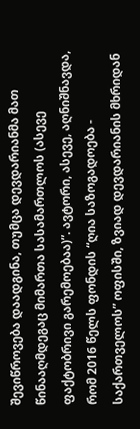შევიწროვება დაადგინა, თუმცა დევდარიანმა მათ წინააღმდეგაც მიმართა სასამართლოს (ასევე ფაქტობრივი გარემოებაა)”. ავტორი, ასევე, აღნიშნავდა, რომ 2016 წელს ფონდის “ღია საზოგადოება - საქართველოს” ოფისში, ზვიად დევდარიანის მხრიდან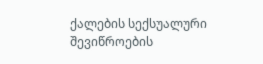ქალების სექსუალური შევიწროების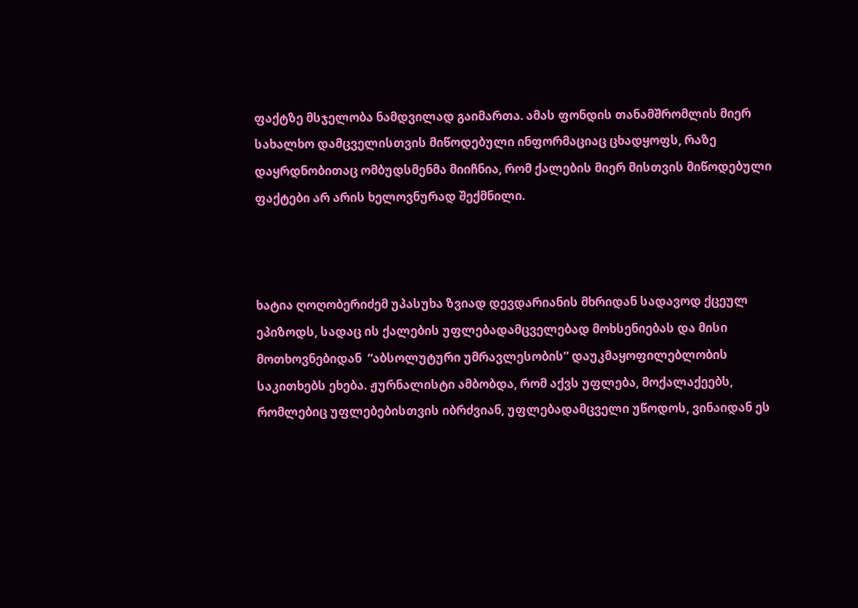ფაქტზე მსჯელობა ნამდვილად გაიმართა. ამას ფონდის თანამშრომლის მიერ სახალხო დამცველისთვის მიწოდებული ინფორმაციაც ცხადყოფს, რაზე დაყრდნობითაც ომბუდსმენმა მიიჩნია, რომ ქალების მიერ მისთვის მიწოდებული ფაქტები არ არის ხელოვნურად შექმნილი.



ხატია ღოღობერიძემ უპასუხა ზვიად დევდარიანის მხრიდან სადავოდ ქცეულ ეპიზოდს, სადაც ის ქალების უფლებადამცველებად მოხსენიებას და მისი მოთხოვნებიდან  “აბსოლუტური უმრავლესობის” დაუკმაყოფილებლობის საკითხებს ეხება. ჟურნალისტი ამბობდა, რომ აქვს უფლება, მოქალაქეებს, რომლებიც უფლებებისთვის იბრძვიან, უფლებადამცველი უწოდოს, ვინაიდან ეს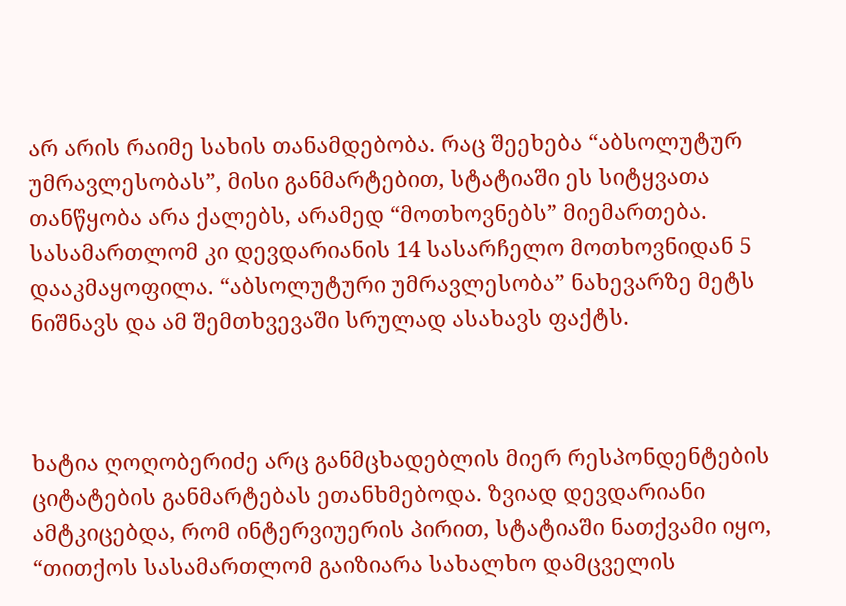არ არის რაიმე სახის თანამდებობა. რაც შეეხება “აბსოლუტურ უმრავლესობას”, მისი განმარტებით, სტატიაში ეს სიტყვათა თანწყობა არა ქალებს, არამედ “მოთხოვნებს” მიემართება. სასამართლომ კი დევდარიანის 14 სასარჩელო მოთხოვნიდან 5 დააკმაყოფილა. “აბსოლუტური უმრავლესობა” ნახევარზე მეტს ნიშნავს და ამ შემთხვევაში სრულად ასახავს ფაქტს.



ხატია ღოღობერიძე არც განმცხადებლის მიერ რესპონდენტების ციტატების განმარტებას ეთანხმებოდა. ზვიად დევდარიანი ამტკიცებდა, რომ ინტერვიუერის პირით, სტატიაში ნათქვამი იყო, “თითქოს სასამართლომ გაიზიარა სახალხო დამცველის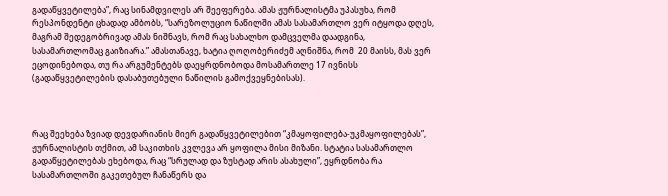გადაწყვეტილება”, რაც სინამდვილეს არ შეეფერება. ამას ჟურნალისტმა უპასუხა, რომ რესპონდენტი ცხადად ამბობს, “სარეზოლუციო ნაწილში ამას სასამართლო ვერ იტყოდა დღეს, მაგრამ შედეგობრივად ამას ნიშნავს, რომ რაც სახალხო დამცველმა დაადგინა, სასამართლომაც გაიზიარა.” ამასთანავე, ხატია ღოღობერიძემ აღნიშნა, რომ  20 მაისს, მას ვერ ეცოდინებოდა, თუ რა არგუმენტებს დაეყრდნობოდა მოსამართლე 17 ივნისს (გადაწყვეტილების დასაბუთებული ნაწილის გამოქვეყნებისას).



რაც შეეხება ზვიად დევდარიანის მიერ გადაწყვეტილებით “კმაყოფილება-უკმაყოფილებას”, ჟურნალისტის თქმით, ამ საკითხის კვლევა არ ყოფილა მისი მიზანი. სტატია სასამართლო გადაწყეტილებას ეხებოდა, რაც “სრულად და ზუსტად არის ასახული”, ეყრდნობა რა სასამართლოში გაკეთებულ ჩანაწერს და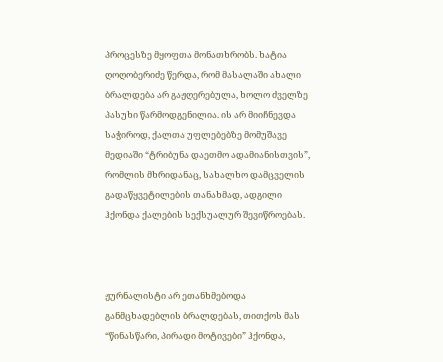პროცესზე მყოფთა მონათხრობს. ხატია ღოღობერიძე წერდა, რომ მასალაში ახალი ბრალდება არ გაჟღერებულა, ხოლო ძველზე პასუხი წარმოდგენილია. ის არ მიიჩნევდა საჭიროდ, ქალთა უფლებებზე მომუშავე მედიაში “ტრიბუნა დაეთმო ადამიანისთვის”, რომლის მხრიდანაც, სახალხო დამცველის გადაწყვეტილების თანახმად, ადგილი ჰქონდა ქალების სექსუალურ შევიწროებას.



ჟურნალისტი არ ეთანხმებოდა განმცხადებლის ბრალდებას, თითქოს მას “წინასწარი, პირადი მოტივები” ჰქონდა,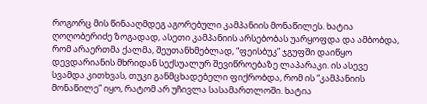როგორც მის წინააღმდეგ აგორებული კამპანიის მონაწილეს. ხატია ღოღობერიძე ზოგადად, ასეთი კამპანიის არსებობას უარყოფდა და ამბობდა, რომ არაერთმა ქალმა, შეუთანხმებლად, “ფეისბუკ” ჯგუფში დაიწყო დევდარიანის მხრიდან სექსუალურ შევიწროებაზე ლაპარაკი. ის ასევე სვამდა კითხვას, თუკი განმცხადებელი ფიქრობდა, რომ ის “კამპანიის მონაწილე” იყო, რატომ არ უჩივლა სასამართლოში. ხატია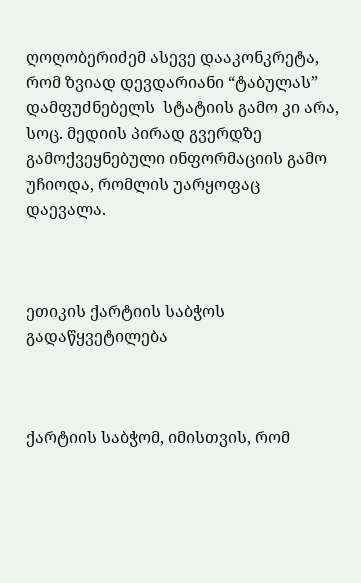ღოღობერიძემ ასევე დააკონკრეტა, რომ ზვიად დევდარიანი “ტაბულას” დამფუძნებელს  სტატიის გამო კი არა, სოც. მედიის პირად გვერდზე გამოქვეყნებული ინფორმაციის გამო უჩიოდა, რომლის უარყოფაც დაევალა.



ეთიკის ქარტიის საბჭოს გადაწყვეტილება



ქარტიის საბჭომ, იმისთვის, რომ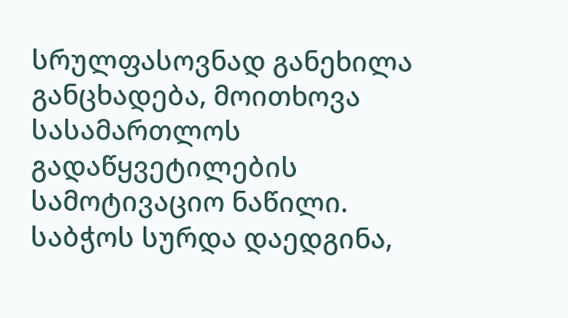სრულფასოვნად განეხილა განცხადება, მოითხოვა სასამართლოს გადაწყვეტილების სამოტივაციო ნაწილი. საბჭოს სურდა დაედგინა,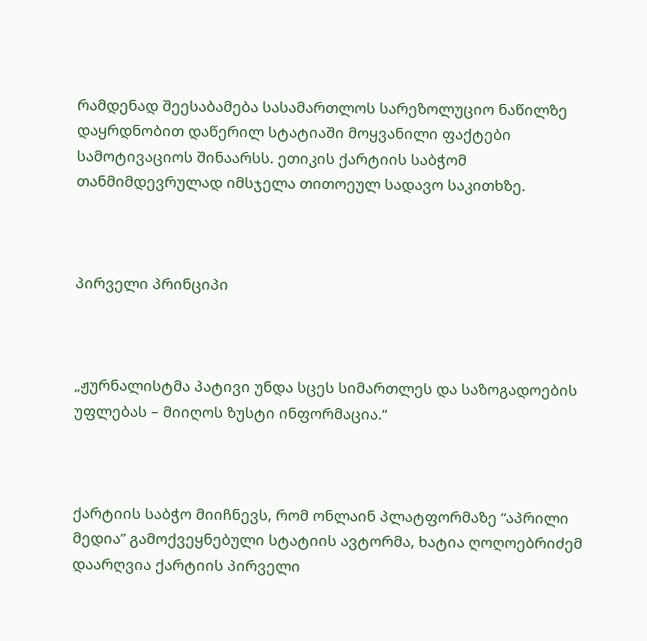რამდენად შეესაბამება სასამართლოს სარეზოლუციო ნაწილზე დაყრდნობით დაწერილ სტატიაში მოყვანილი ფაქტები სამოტივაციოს შინაარსს. ეთიკის ქარტიის საბჭომ თანმიმდევრულად იმსჯელა თითოეულ სადავო საკითხზე.



პირველი პრინციპი



„ჟურნალისტმა პატივი უნდა სცეს სიმართლეს და საზოგადოების უფლებას – მიიღოს ზუსტი ინფორმაცია.“



ქარტიის საბჭო მიიჩნევს, რომ ონლაინ პლატფორმაზე “აპრილი მედია” გამოქვეყნებული სტატიის ავტორმა, ხატია ღოღოებრიძემ დაარღვია ქარტიის პირველი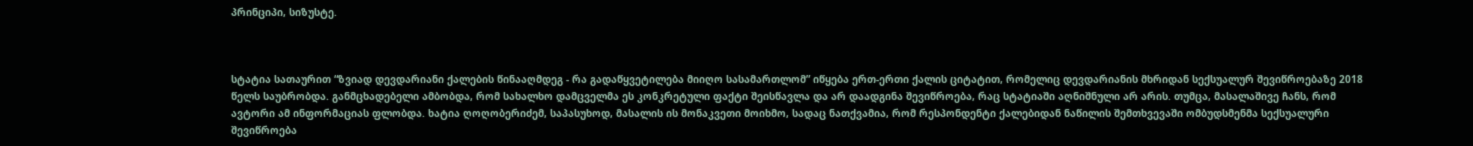პრინციპი, სიზუსტე.



სტატია სათაურით “ზვიად დევდარიანი ქალების წინააღმდეგ - რა გადაწყვეტილება მიიღო სასამართლომ” იწყება ერთ-ერთი ქალის ციტატით, რომელიც დევდარიანის მხრიდან სექსუალურ შევიწროებაზე 2018 წელს საუბრობდა. განმცხადებელი ამბობდა, რომ სახალხო დამცველმა ეს კონკრეტული ფაქტი შეისწავლა და არ დაადგინა შევიწროება, რაც სტატიაში აღნიშნული არ არის. თუმცა, მასალაშივე ჩანს, რომ ავტორი ამ ინფორმაციას ფლობდა. ხატია ღოღობერიძემ, საპასუხოდ, მასალის ის მონაკვეთი მოიხმო, სადაც ნათქვამია, რომ რესპონდენტი ქალებიდან ნაწილის შემთხვევაში ომბუდსმენმა სექსუალური შევიწროება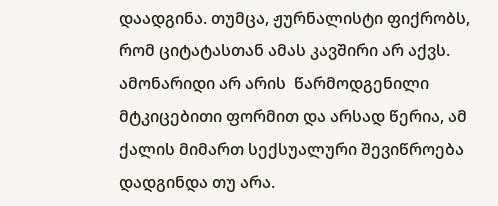დაადგინა. თუმცა, ჟურნალისტი ფიქრობს, რომ ციტატასთან ამას კავშირი არ აქვს. ამონარიდი არ არის  წარმოდგენილი მტკიცებითი ფორმით და არსად წერია, ამ ქალის მიმართ სექსუალური შევიწროება დადგინდა თუ არა.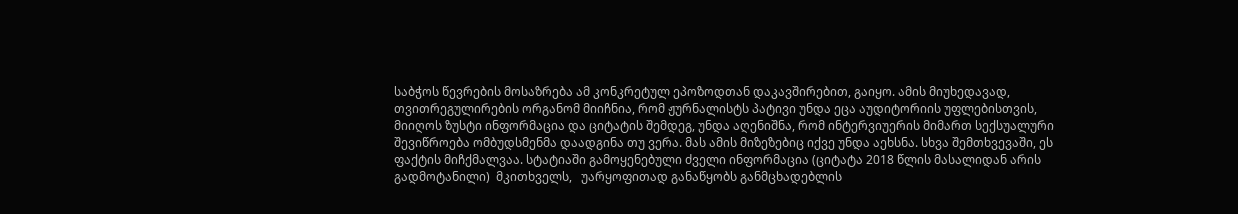საბჭოს წევრების მოსაზრება ამ კონკრეტულ ეპოზოდთან დაკავშირებით, გაიყო. ამის მიუხედავად, თვითრეგულირების ორგანომ მიიჩნია, რომ ჟურნალისტს პატივი უნდა ეცა აუდიტორიის უფლებისთვის, მიიღოს ზუსტი ინფორმაცია და ციტატის შემდეგ, უნდა აღენიშნა, რომ ინტერვიუერის მიმართ სექსუალური შევიწროება ომბუდსმენმა დაადგინა თუ ვერა. მას ამის მიზეზებიც იქვე უნდა აეხსნა. სხვა შემთხვევაში, ეს ფაქტის მიჩქმალვაა. სტატიაში გამოყენებული ძველი ინფორმაცია (ციტატა 2018 წლის მასალიდან არის გადმოტანილი)  მკითხველს,   უარყოფითად განაწყობს განმცხადებლის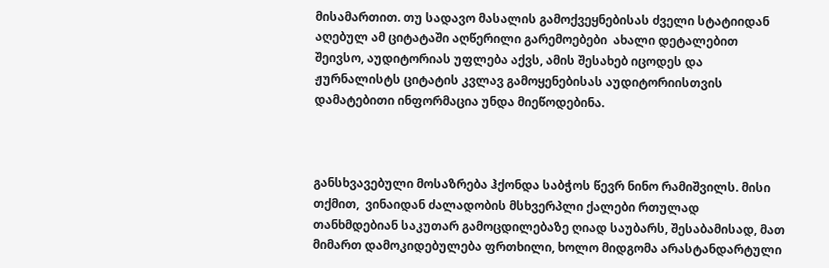მისამართით. თუ სადავო მასალის გამოქვეყნებისას ძველი სტატიიდან აღებულ ამ ციტატაში აღწერილი გარემოებები  ახალი დეტალებით შეივსო, აუდიტორიას უფლება აქვს, ამის შესახებ იცოდეს და ჟურნალისტს ციტატის კვლავ გამოყენებისას აუდიტორიისთვის დამატებითი ინფორმაცია უნდა მიეწოდებინა.



განსხვავებული მოსაზრება ჰქონდა საბჭოს წევრ ნინო რამიშვილს. მისი თქმით,  ვინაიდან ძალადობის მსხვერპლი ქალები რთულად თანხმდებიან საკუთარ გამოცდილებაზე ღიად საუბარს, შესაბამისად, მათ მიმართ დამოკიდებულება ფრთხილი, ხოლო მიდგომა არასტანდარტული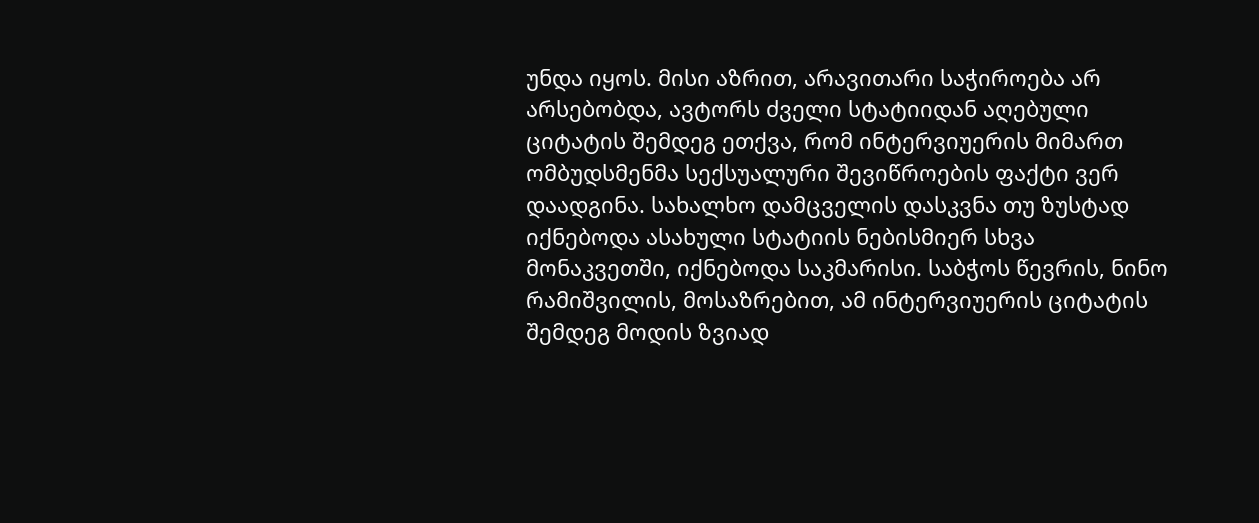უნდა იყოს. მისი აზრით, არავითარი საჭიროება არ არსებობდა, ავტორს ძველი სტატიიდან აღებული ციტატის შემდეგ ეთქვა, რომ ინტერვიუერის მიმართ ომბუდსმენმა სექსუალური შევიწროების ფაქტი ვერ დაადგინა. სახალხო დამცველის დასკვნა თუ ზუსტად იქნებოდა ასახული სტატიის ნებისმიერ სხვა მონაკვეთში, იქნებოდა საკმარისი. საბჭოს წევრის, ნინო რამიშვილის, მოსაზრებით, ამ ინტერვიუერის ციტატის შემდეგ მოდის ზვიად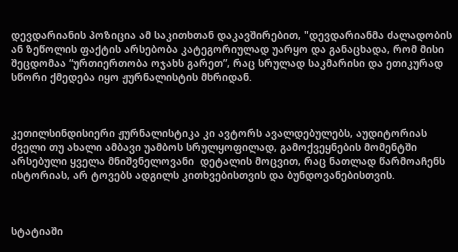დევდარიანის პოზიცია ამ საკითხთან დაკავშირებით, "დევდარიანმა ძალადობის ან ზეწოლის ფაქტის არსებობა კატეგორიულად უარყო და განაცხადა, რომ მისი შეცდომაა “ურთიერთობა ოჯახს გარეთ”, რაც სრულად საკმარისი და ეთიკურად სწორი ქმედება იყო ჟურნალისტის მხრიდან.



კეთილსინდისიერი ჟურნალისტიკა კი ავტორს ავალდებულებს, აუდიტორიას ძველი თუ ახალი ამბავი უამბოს სრულყოფილად, გამოქვეყნების მომენტში არსებული ყველა მნიშვნელოვანი  დეტალის მოცვით, რაც ნათლად წარმოაჩენს ისტორიას, არ ტოვებს ადგილს კითხვებისთვის და ბუნდოვანებისთვის.



სტატიაში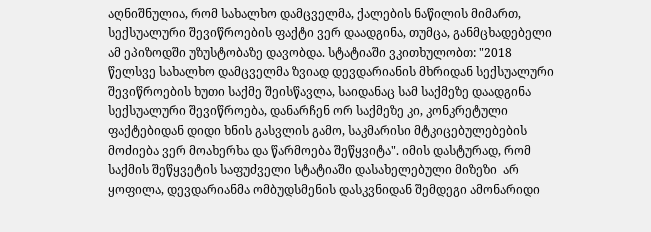აღნიშნულია, რომ სახალხო დამცველმა, ქალების ნაწილის მიმართ,  სექსუალური შევიწროების ფაქტი ვერ დაადგინა, თუმცა, განმცხადებელი ამ ეპიზოდში უზუსტობაზე დავობდა. სტატიაში ვკითხულობთ: "2018 წელსვე სახალხო დამცველმა ზვიად დევდარიანის მხრიდან სექსუალური შევიწროების ხუთი საქმე შეისწავლა, საიდანაც სამ საქმეზე დაადგინა სექსუალური შევიწროება, დანარჩენ ორ საქმეზე კი, კონკრეტული ფაქტებიდან დიდი ხნის გასვლის გამო, საკმარისი მტკიცებულებების მოძიება ვერ მოახერხა და წარმოება შეწყვიტა". იმის დასტურად, რომ საქმის შეწყვეტის საფუძველი სტატიაში დასახელებული მიზეზი  არ ყოფილა, დევდარიანმა ომბუდსმენის დასკვნიდან შემდეგი ამონარიდი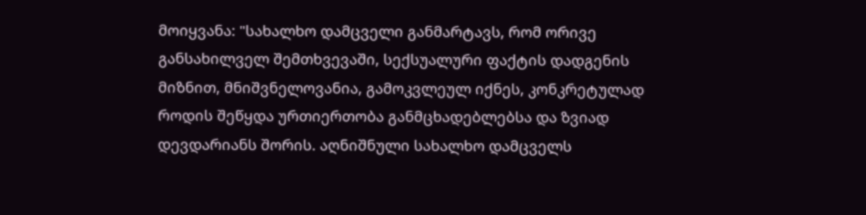მოიყვანა: "სახალხო დამცველი განმარტავს, რომ ორივე განსახილველ შემთხვევაში, სექსუალური ფაქტის დადგენის მიზნით, მნიშვნელოვანია, გამოკვლეულ იქნეს, კონკრეტულად როდის შეწყდა ურთიერთობა განმცხადებლებსა და ზვიად დევდარიანს შორის. აღნიშნული სახალხო დამცველს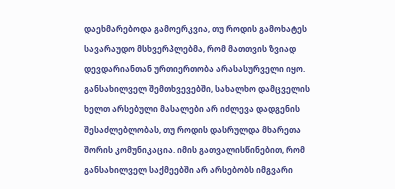დაეხმარებოდა გამოერკვია, თუ როდის გამოხატეს სავარაუდო მსხვერპლებმა, რომ მათთვის ზვიად დევდარიანთან ურთიერთობა არასასურველი იყო. განსახილველ შემთხვევებში, სახალხო დამცველის ხელთ არსებული მასალები არ იძლევა დადგენის შესაძლებლობას, თუ როდის დასრულდა მხარეთა შორის კომუნიკაცია. იმის გათვალისწინებით, რომ განსახილველ საქმეებში არ არსებობს იმგვარი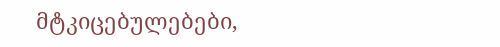მტკიცებულებები,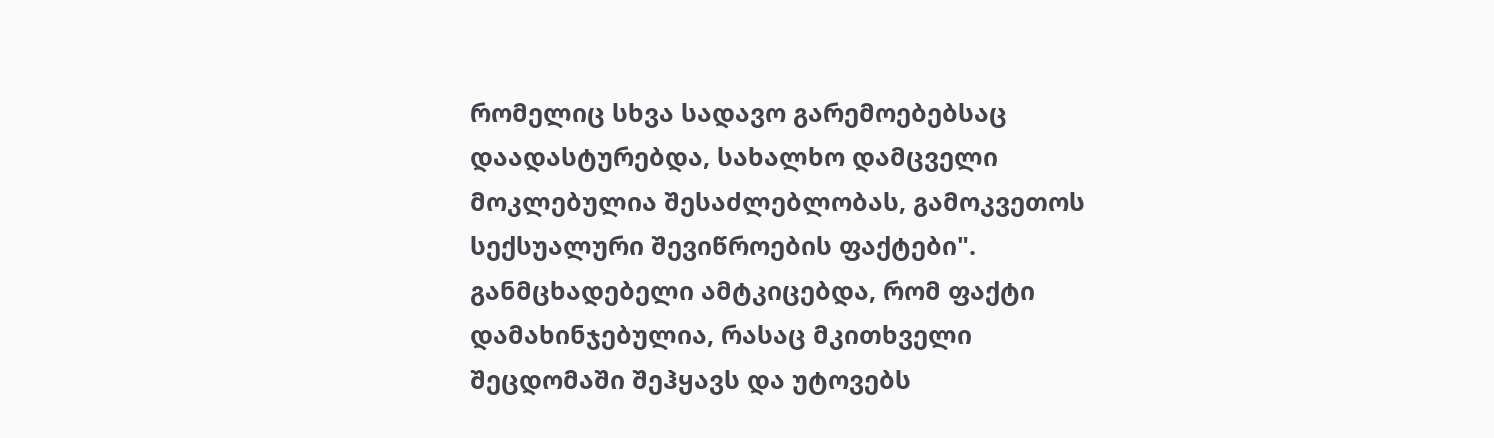რომელიც სხვა სადავო გარემოებებსაც დაადასტურებდა, სახალხო დამცველი მოკლებულია შესაძლებლობას, გამოკვეთოს სექსუალური შევიწროების ფაქტები".  განმცხადებელი ამტკიცებდა, რომ ფაქტი დამახინჯებულია, რასაც მკითხველი შეცდომაში შეჰყავს და უტოვებს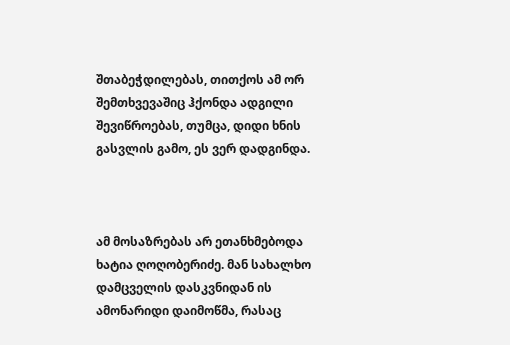შთაბეჭდილებას, თითქოს ამ ორ შემთხვევაშიც ჰქონდა ადგილი შევიწროებას, თუმცა, დიდი ხნის გასვლის გამო, ეს ვერ დადგინდა.



ამ მოსაზრებას არ ეთანხმებოდა ხატია ღოღობერიძე. მან სახალხო დამცველის დასკვნიდან ის ამონარიდი დაიმოწმა, რასაც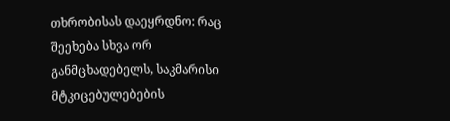თხრობისას დაეყრდნო: რაც შეეხება სხვა ორ განმცხადებელს, საკმარისი მტკიცებულებების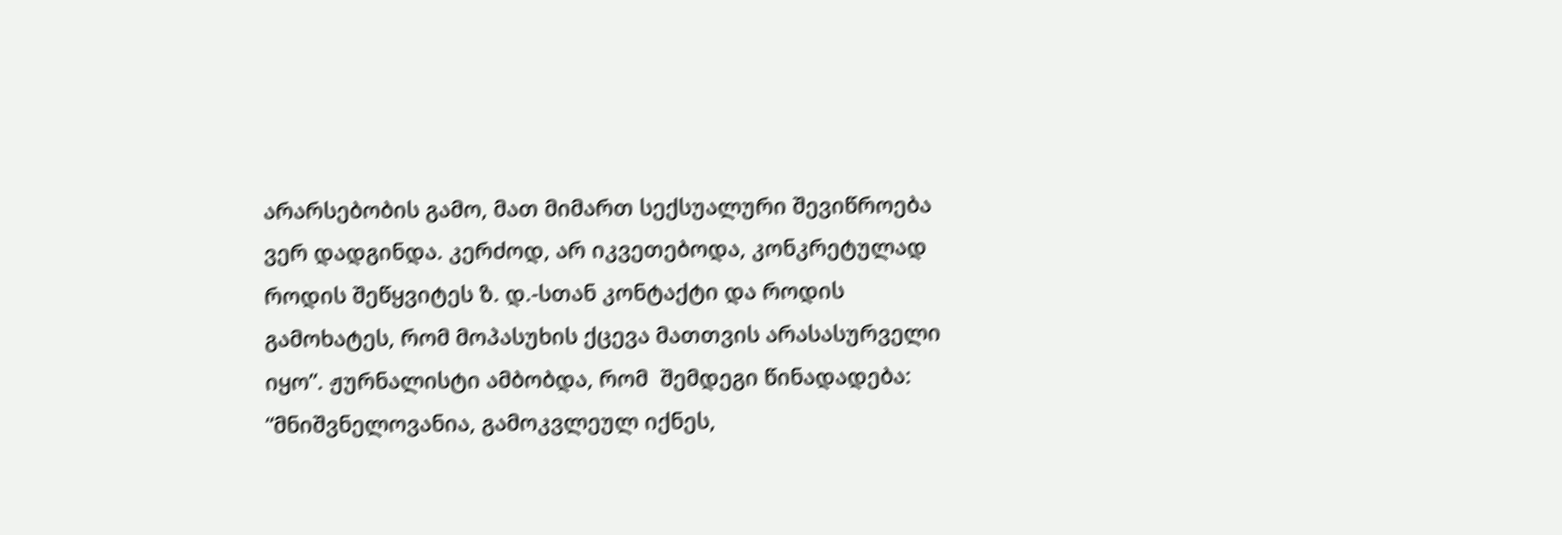არარსებობის გამო, მათ მიმართ სექსუალური შევიწროება ვერ დადგინდა. კერძოდ, არ იკვეთებოდა, კონკრეტულად როდის შეწყვიტეს ზ. დ.-სთან კონტაქტი და როდის გამოხატეს, რომ მოპასუხის ქცევა მათთვის არასასურველი იყო”. ჟურნალისტი ამბობდა, რომ  შემდეგი წინადადება: “მნიშვნელოვანია, გამოკვლეულ იქნეს,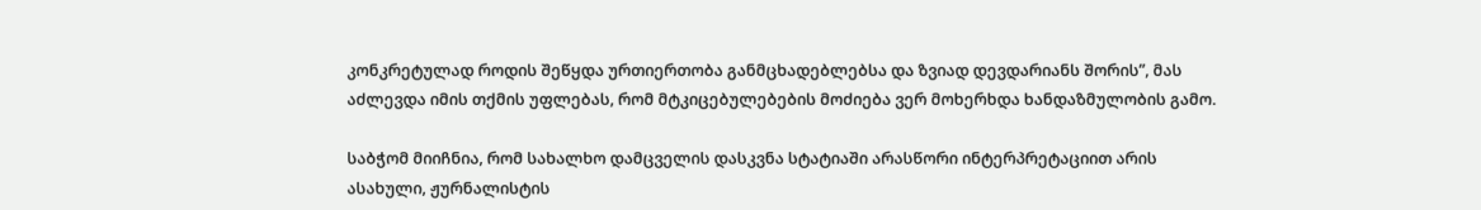კონკრეტულად როდის შეწყდა ურთიერთობა განმცხადებლებსა და ზვიად დევდარიანს შორის”, მას აძლევდა იმის თქმის უფლებას, რომ მტკიცებულებების მოძიება ვერ მოხერხდა ხანდაზმულობის გამო.

საბჭომ მიიჩნია, რომ სახალხო დამცველის დასკვნა სტატიაში არასწორი ინტერპრეტაციით არის ასახული, ჟურნალისტის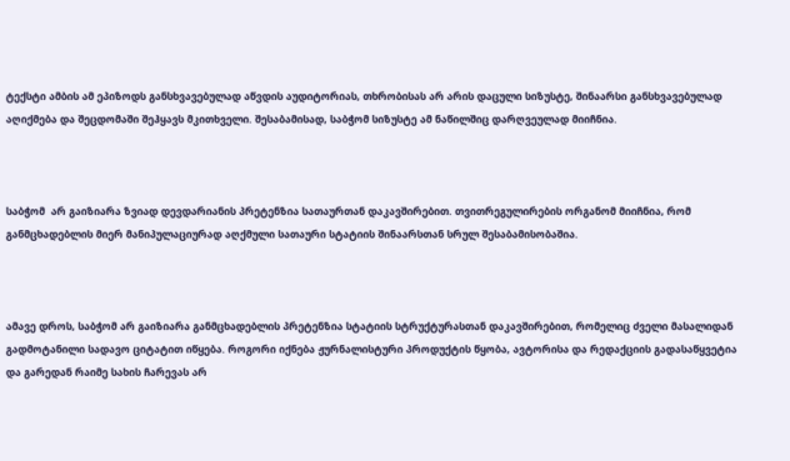ტექსტი ამბის ამ ეპიზოდს განსხვავებულად აწვდის აუდიტორიას, თხრობისას არ არის დაცული სიზუსტე, შინაარსი განსხვავებულად აღიქმება და შეცდომაში შეჰყავს მკითხველი. შესაბამისად, საბჭომ სიზუსტე ამ ნაწილშიც დარღვეულად მიიჩნია.



საბჭომ  არ გაიზიარა ზვიად დევდარიანის პრეტენზია სათაურთან დაკავშირებით. თვითრეგულირების ორგანომ მიიჩნია, რომ განმცხადებლის მიერ მანიპულაციურად აღქმული სათაური სტატიის შინაარსთან სრულ შესაბამისობაშია.



ამავე დროს, საბჭომ არ გაიზიარა განმცხადებლის პრეტენზია სტატიის სტრუქტურასთან დაკავშირებით, რომელიც ძველი მასალიდან გადმოტანილი სადავო ციტატით იწყება. როგორი იქნება ჟურნალისტური პროდუქტის წყობა, ავტორისა და რედაქციის გადასაწყვეტია და გარედან რაიმე სახის ჩარევას არ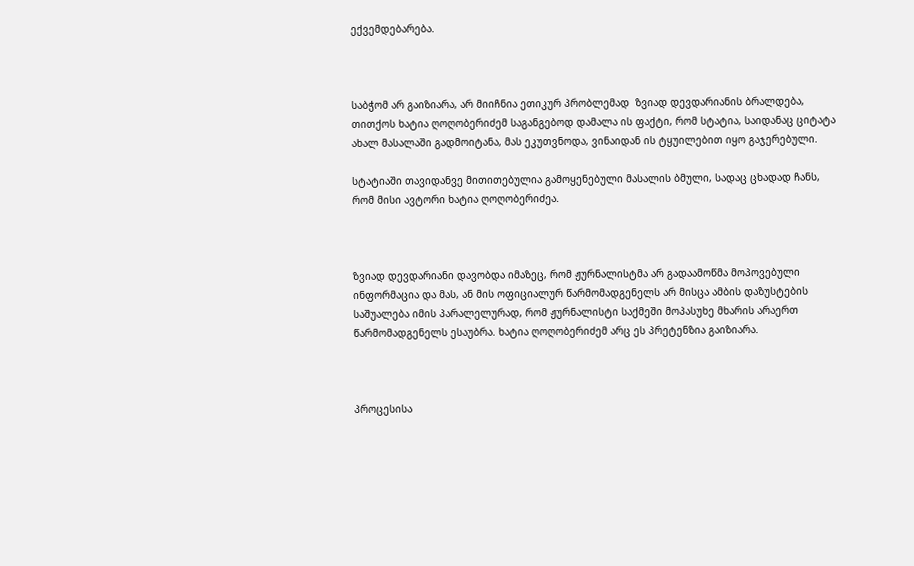ექვემდებარება.



საბჭომ არ გაიზიარა, არ მიიჩნია ეთიკურ პრობლემად  ზვიად დევდარიანის ბრალდება, თითქოს ხატია ღოღობერიძემ საგანგებოდ დამალა ის ფაქტი, რომ სტატია, საიდანაც ციტატა ახალ მასალაში გადმოიტანა, მას ეკუთვნოდა, ვინაიდან ის ტყუილებით იყო გაჯერებული.

სტატიაში თავიდანვე მითითებულია გამოყენებული მასალის ბმული, სადაც ცხადად ჩანს, რომ მისი ავტორი ხატია ღოღობერიძეა.



ზვიად დევდარიანი დავობდა იმაზეც, რომ ჟურნალისტმა არ გადაამოწმა მოპოვებული ინფორმაცია და მას, ან მის ოფიციალურ წარმომადგენელს არ მისცა ამბის დაზუსტების საშუალება იმის პარალელურად, რომ ჟურნალისტი საქმეში მოპასუხე მხარის არაერთ წარმომადგენელს ესაუბრა. ხატია ღოღობერიძემ არც ეს პრეტენზია გაიზიარა.



პროცესისა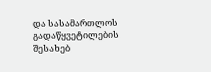და სასამართლოს გადაწყვეტილების შესახებ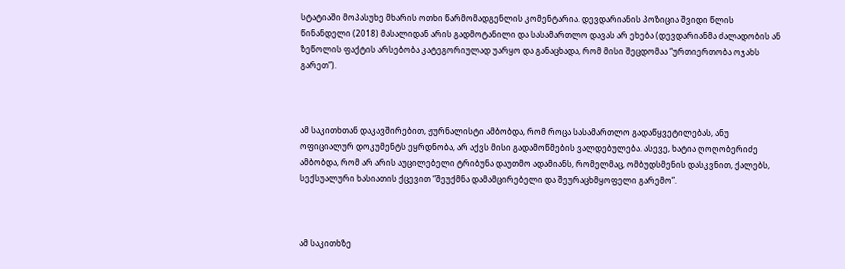სტატიაში მოპასუხე მხარის ოთხი წარმომადგენლის კომენტარია. დევდარიანის პოზიცია შვიდი წლის წინანდელი (2018) მასალიდან არის გადმოტანილი და სასამართლო დავას არ ეხება (დევდარიანმა ძალადობის ან ზეწოლის ფაქტის არსებობა კატეგორიულად უარყო და განაცხადა, რომ მისი შეცდომაა “ურთიერთობა ოჯახს გარეთ”).



ამ საკითხთან დაკავშირებით, ჟურნალისტი ამბობდა, რომ როცა სასამართლო გადაწყვეტილებას, ანუ ოფიციალურ დოკუმენტს ეყრდნობა, არ აქვს მისი გადამოწმების ვალდებულება. ასევე, ხატია ღოღობერიძე ამბობდა, რომ არ არის აუცილებელი ტრიბუნა დაუთმო ადამიანს, რომელმაც, ომბუდსმენის დასკვნით, ქალებს, სექსუალური ხასიათის ქცევით “შეუქმნა დამამცირებელი და შეურაცხმყოფელი გარემო”.



ამ საკითხზე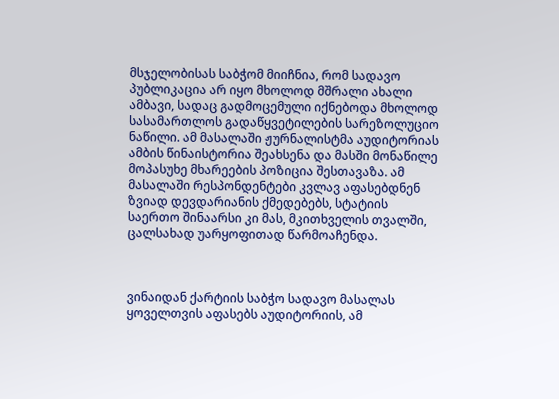მსჯელობისას საბჭომ მიიჩნია, რომ სადავო პუბლიკაცია არ იყო მხოლოდ მშრალი ახალი ამბავი, სადაც გადმოცემული იქნებოდა მხოლოდ სასამართლოს გადაწყვეტილების სარეზოლუციო ნაწილი. ამ მასალაში ჟურნალისტმა აუდიტორიას ამბის წინაისტორია შეახსენა და მასში მონაწილე მოპასუხე მხარეების პოზიცია შესთავაზა. ამ მასალაში რესპონდენტები კვლავ აფასებდნენ ზვიად დევდარიანის ქმედებებს, სტატიის საერთო შინაარსი კი მას, მკითხველის თვალში, ცალსახად უარყოფითად წარმოაჩენდა.



ვინაიდან ქარტიის საბჭო სადავო მასალას ყოველთვის აფასებს აუდიტორიის, ამ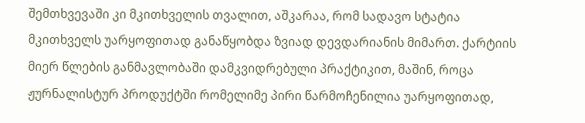შემთხვევაში კი მკითხველის თვალით, აშკარაა, რომ სადავო სტატია მკითხველს უარყოფითად განაწყობდა ზვიად დევდარიანის მიმართ. ქარტიის მიერ წლების განმავლობაში დამკვიდრებული პრაქტიკით, მაშინ, როცა ჟურნალისტურ პროდუქტში რომელიმე პირი წარმოჩენილია უარყოფითად,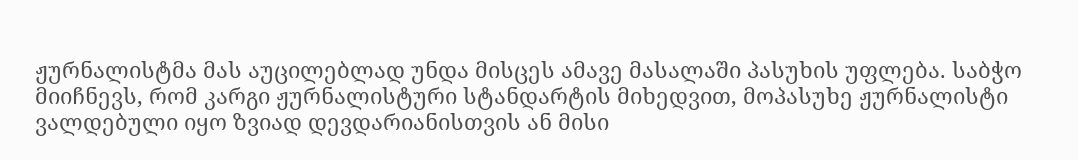ჟურნალისტმა მას აუცილებლად უნდა მისცეს ამავე მასალაში პასუხის უფლება. საბჭო მიიჩნევს, რომ კარგი ჟურნალისტური სტანდარტის მიხედვით, მოპასუხე ჟურნალისტი ვალდებული იყო ზვიად დევდარიანისთვის ან მისი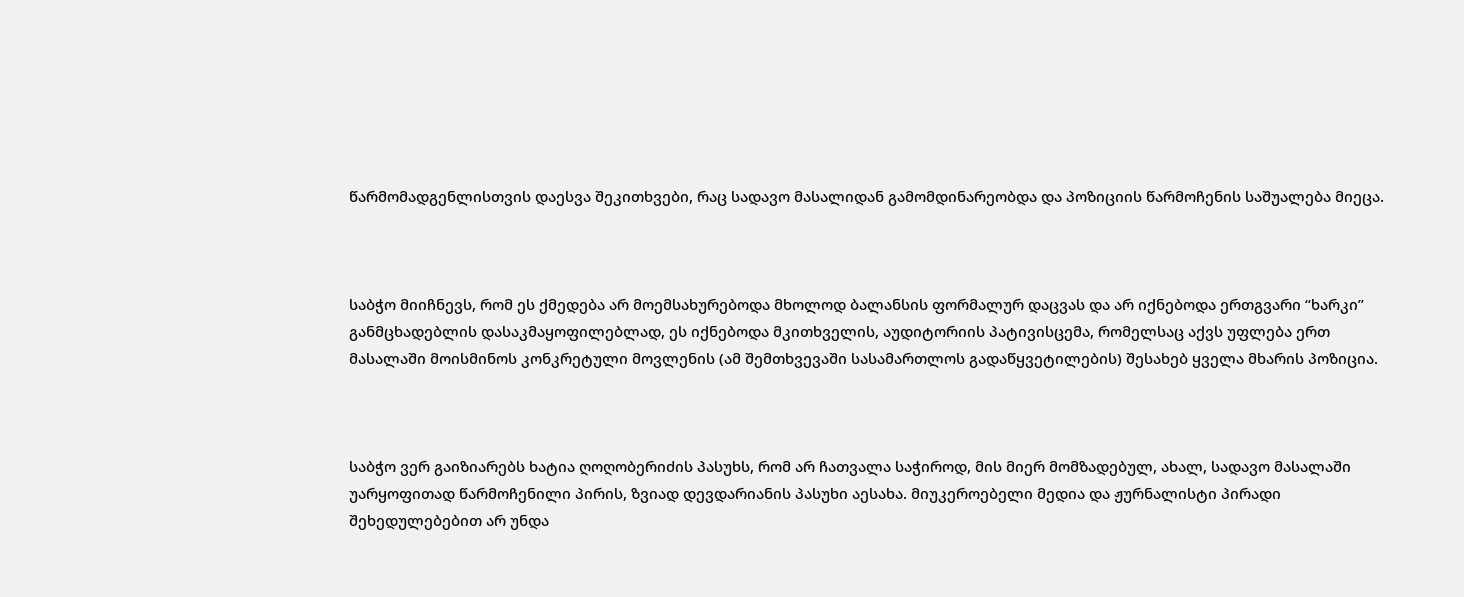წარმომადგენლისთვის დაესვა შეკითხვები, რაც სადავო მასალიდან გამომდინარეობდა და პოზიციის წარმოჩენის საშუალება მიეცა.



საბჭო მიიჩნევს, რომ ეს ქმედება არ მოემსახურებოდა მხოლოდ ბალანსის ფორმალურ დაცვას და არ იქნებოდა ერთგვარი “ხარკი” განმცხადებლის დასაკმაყოფილებლად, ეს იქნებოდა მკითხველის, აუდიტორიის პატივისცემა, რომელსაც აქვს უფლება ერთ მასალაში მოისმინოს კონკრეტული მოვლენის (ამ შემთხვევაში სასამართლოს გადაწყვეტილების) შესახებ ყველა მხარის პოზიცია.



საბჭო ვერ გაიზიარებს ხატია ღოღობერიძის პასუხს, რომ არ ჩათვალა საჭიროდ, მის მიერ მომზადებულ, ახალ, სადავო მასალაში უარყოფითად წარმოჩენილი პირის, ზვიად დევდარიანის პასუხი აესახა. მიუკეროებელი მედია და ჟურნალისტი პირადი შეხედულებებით არ უნდა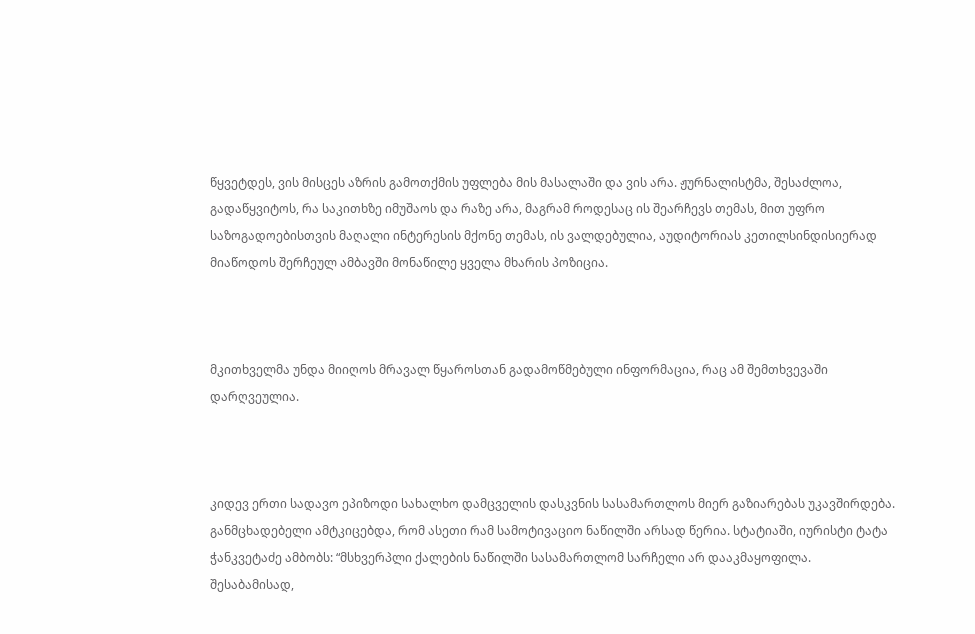წყვეტდეს, ვის მისცეს აზრის გამოთქმის უფლება მის მასალაში და ვის არა. ჟურნალისტმა, შესაძლოა, გადაწყვიტოს, რა საკითხზე იმუშაოს და რაზე არა, მაგრამ როდესაც ის შეარჩევს თემას, მით უფრო საზოგადოებისთვის მაღალი ინტერესის მქონე თემას, ის ვალდებულია, აუდიტორიას კეთილსინდისიერად მიაწოდოს შერჩეულ ამბავში მონაწილე ყველა მხარის პოზიცია.



მკითხველმა უნდა მიიღოს მრავალ წყაროსთან გადამოწმებული ინფორმაცია, რაც ამ შემთხვევაში დარღვეულია.



კიდევ ერთი სადავო ეპიზოდი სახალხო დამცველის დასკვნის სასამართლოს მიერ გაზიარებას უკავშირდება. განმცხადებელი ამტკიცებდა, რომ ასეთი რამ სამოტივაციო ნაწილში არსად წერია. სტატიაში, იურისტი ტატა ჭანკვეტაძე ამბობს: “მსხვერპლი ქალების ნაწილში სასამართლომ სარჩელი არ დააკმაყოფილა. შესაბამისად,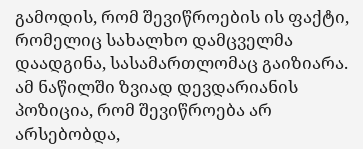გამოდის, რომ შევიწროების ის ფაქტი, რომელიც სახალხო დამცველმა დაადგინა, სასამართლომაც გაიზიარა. ამ ნაწილში ზვიად დევდარიანის პოზიცია, რომ შევიწროება არ არსებობდა,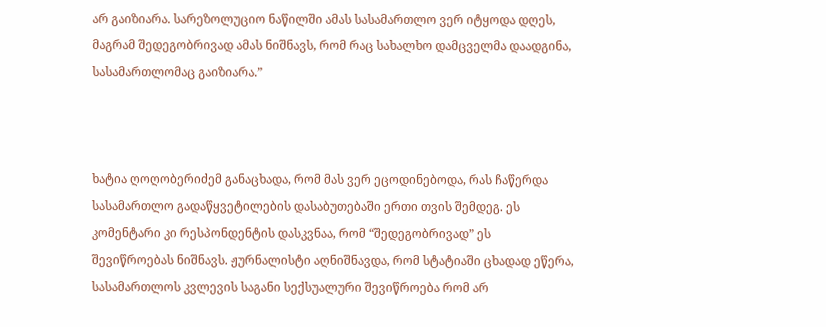არ გაიზიარა. სარეზოლუციო ნაწილში ამას სასამართლო ვერ იტყოდა დღეს, მაგრამ შედეგობრივად ამას ნიშნავს, რომ რაც სახალხო დამცველმა დაადგინა, სასამართლომაც გაიზიარა.”



ხატია ღოღობერიძემ განაცხადა, რომ მას ვერ ეცოდინებოდა, რას ჩაწერდა სასამართლო გადაწყვეტილების დასაბუთებაში ერთი თვის შემდეგ. ეს კომენტარი კი რესპონდენტის დასკვნაა, რომ “შედეგობრივად” ეს შევიწროებას ნიშნავს. ჟურნალისტი აღნიშნავდა, რომ სტატიაში ცხადად ეწერა, სასამართლოს კვლევის საგანი სექსუალური შევიწროება რომ არ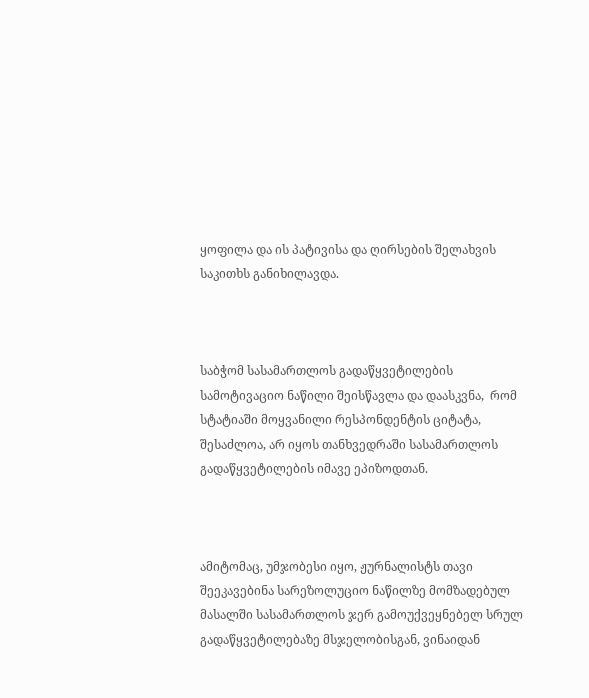ყოფილა და ის პატივისა და ღირსების შელახვის საკითხს განიხილავდა.



საბჭომ სასამართლოს გადაწყვეტილების სამოტივაციო ნაწილი შეისწავლა და დაასკვნა,  რომ სტატიაში მოყვანილი რესპონდენტის ციტატა, შესაძლოა, არ იყოს თანხვედრაში სასამართლოს გადაწყვეტილების იმავე ეპიზოდთან.



ამიტომაც, უმჯობესი იყო, ჟურნალისტს თავი შეეკავებინა სარეზოლუციო ნაწილზე მომზადებულ მასალში სასამართლოს ჯერ გამოუქვეყნებელ სრულ გადაწყვეტილებაზე მსჯელობისგან, ვინაიდან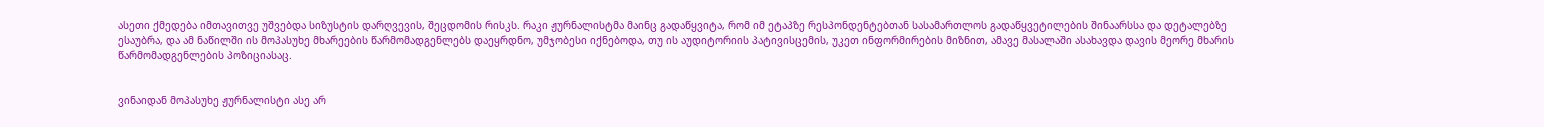ასეთი ქმედება იმთავითვე უშვებდა სიზუსტის დარღვევის, შეცდომის რისკს. რაკი ჟურნალისტმა მაინც გადაწყვიტა, რომ იმ ეტაპზე რესპონდენტებთან სასამართლოს გადაწყვეტილების შინაარსსა და დეტალებზე ესაუბრა, და ამ ნაწილში ის მოპასუხე მხარეების წარმომადგენლებს დაეყრდნო, უმჯობესი იქნებოდა, თუ ის აუდიტორიის პატივისცემის, უკეთ ინფორმირების მიზნით, ამავე მასალაში ასახავდა დავის მეორე მხარის წარმომადგენლების პოზიციასაც.


ვინაიდან მოპასუხე ჟურნალისტი ასე არ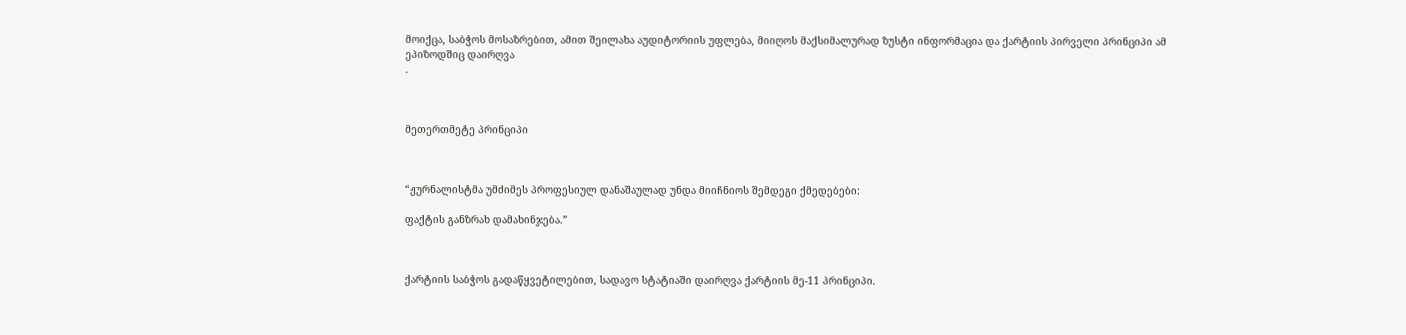მოიქცა, საბჭოს მოსაზრებით, ამით შეილახა აუდიტორიის უფლება, მიიღოს მაქსიმალურად ზუსტი ინფორმაცია და ქარტიის პირველი პრინციპი ამ ეპიზოდშიც დაირღვა
.



მეთერთმეტე პრინციპი



“ჟურნალისტმა უმძიმეს პროფესიულ დანაშაულად უნდა მიიჩნიოს შემდეგი ქმედებები:

ფაქტის განზრახ დამახინჯება.”



ქარტიის საბჭოს გადაწყვეტილებით, სადავო სტატიაში დაირღვა ქარტიის მე-11 პრინციპი.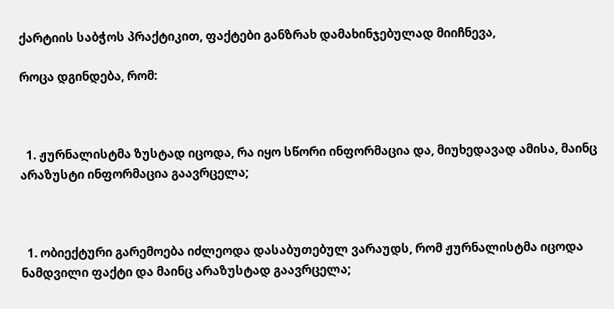ქარტიის საბჭოს პრაქტიკით, ფაქტები განზრახ დამახინჯებულად მიიჩნევა,

როცა დგინდება, რომ:



  1. ჟურნალისტმა ზუსტად იცოდა, რა იყო სწორი ინფორმაცია და, მიუხედავად ამისა, მაინც არაზუსტი ინფორმაცია გაავრცელა;



  1. ობიექტური გარემოება იძლეოდა დასაბუთებულ ვარაუდს, რომ ჟურნალისტმა იცოდა ნამდვილი ფაქტი და მაინც არაზუსტად გაავრცელა;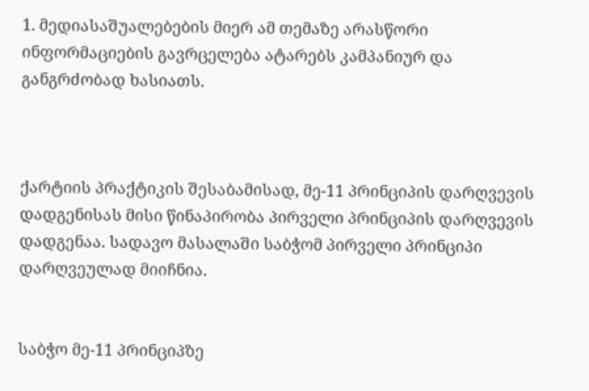1. მედიასაშუალებების მიერ ამ თემაზე არასწორი ინფორმაციების გავრცელება ატარებს კამპანიურ და განგრძობად ხასიათს.



ქარტიის პრაქტიკის შესაბამისად, მე-11 პრინციპის დარღვევის დადგენისას მისი წინაპირობა პირველი პრინციპის დარღვევის დადგენაა. სადავო მასალაში საბჭომ პირველი პრინციპი დარღვეულად მიიჩნია.


საბჭო მე-11 პრინციპზე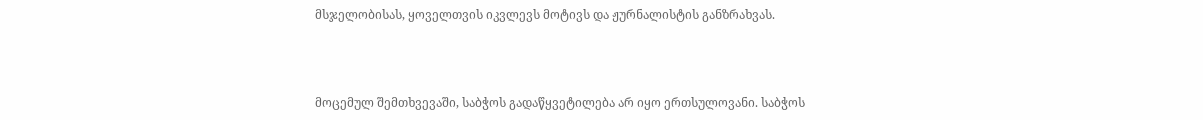მსჯელობისას, ყოველთვის იკვლევს მოტივს და ჟურნალისტის განზრახვას.



მოცემულ შემთხვევაში, საბჭოს გადაწყვეტილება არ იყო ერთსულოვანი. საბჭოს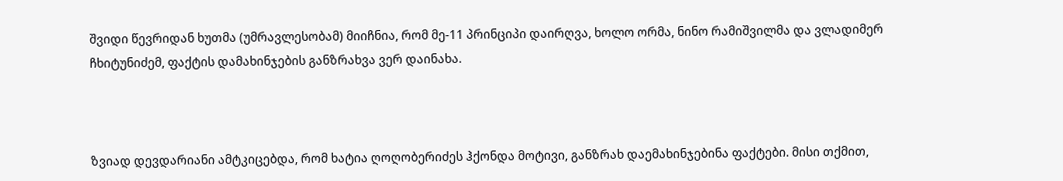შვიდი წევრიდან ხუთმა (უმრავლესობამ) მიიჩნია, რომ მე-11 პრინციპი დაირღვა, ხოლო ორმა, ნინო რამიშვილმა და ვლადიმერ ჩხიტუნიძემ, ფაქტის დამახინჯების განზრახვა ვერ დაინახა.



ზვიად დევდარიანი ამტკიცებდა, რომ ხატია ღოღობერიძეს ჰქონდა მოტივი, განზრახ დაემახინჯებინა ფაქტები. მისი თქმით,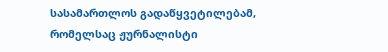სასამართლოს გადაწყვეტილებამ, რომელსაც ჟურნალისტი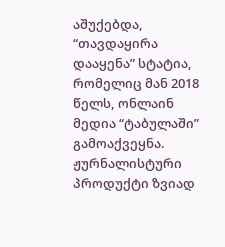აშუქებდა, “თავდაყირა დააყენა” სტატია, რომელიც მან 2018 წელს, ონლაინ მედია “ტაბულაში” გამოაქვეყნა. ჟურნალისტური პროდუქტი ზვიად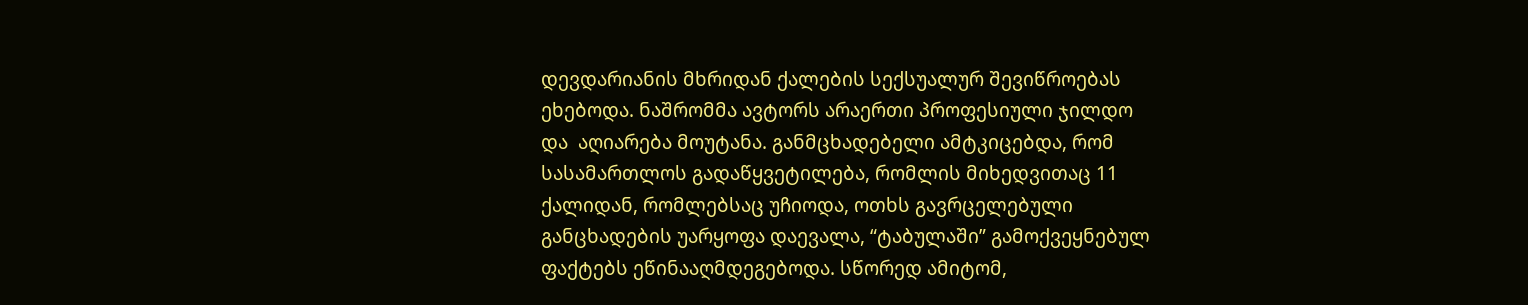დევდარიანის მხრიდან ქალების სექსუალურ შევიწროებას ეხებოდა. ნაშრომმა ავტორს არაერთი პროფესიული ჯილდო და  აღიარება მოუტანა. განმცხადებელი ამტკიცებდა, რომ სასამართლოს გადაწყვეტილება, რომლის მიხედვითაც 11 ქალიდან, რომლებსაც უჩიოდა, ოთხს გავრცელებული განცხადების უარყოფა დაევალა, “ტაბულაში” გამოქვეყნებულ ფაქტებს ეწინააღმდეგებოდა. სწორედ ამიტომ,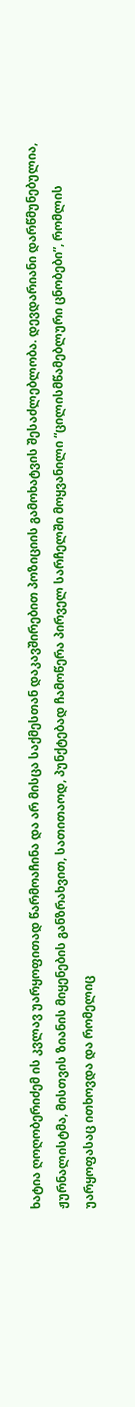ხატია ღოღობერიძემ ის კვლავ უარყოფითად წარმოაჩინა და არ მისცა საქმესთან დაკავშირებით პოზიციის გამოხატვის შესაძლებლობა. დევდარიანი დარწმუნებულია, ჟურნალისტმა, მისთვის ზიანის მიყენების განზრახვით, სათითაოდ, პუნქტებად ჩამოწერა პირველ სარჩელში მოყვანილი “ცილისმწამებლური ცნობები”, რომლის უარყოფასაც ითხოვდა და რომელიც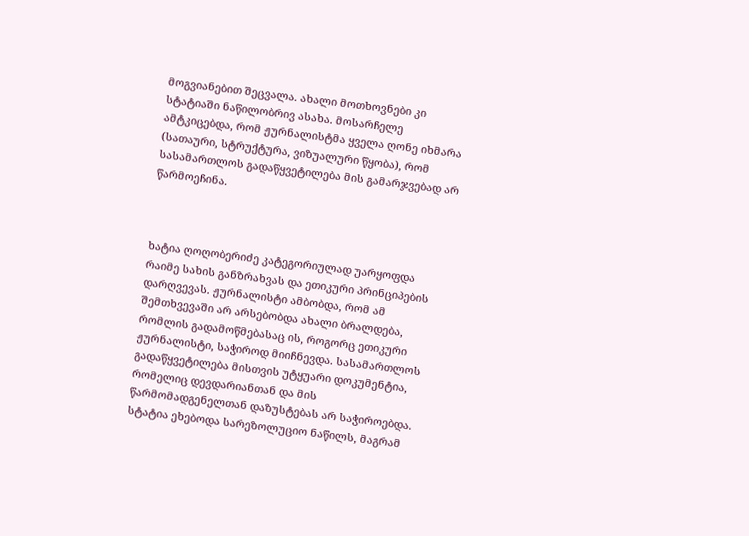მოგვიანებით შეცვალა. ახალი მოთხოვნები კი სტატიაში ნაწილობრივ ასახა. მოსარჩელე ამტკიცებდა, რომ ჟურნალისტმა ყველა ღონე იხმარა (სათაური, სტრუქტურა, ვიზუალური წყობა), რომ სასამართლოს გადაწყვეტილება მის გამარჯვებად არ წარმოეჩინა.



ხატია ღოღობერიძე კატეგორიულად უარყოფდა რაიმე სახის განზრახვას და ეთიკური პრინციპების დარღვევას. ჟურნალისტი ამბობდა, რომ ამ შემთხვევაში არ არსებობდა ახალი ბრალდება, რომლის გადამოწმებასაც ის, როგორც ეთიკური ჟურნალისტი, საჭიროდ მიიჩნევდა. სასამართლოს გადაწყვეტილება მისთვის უტყუარი დოკუმენტია, რომელიც დევდარიანთან და მის წარმომადგენელთან დაზუსტებას არ საჭიროებდა. სტატია ეხებოდა სარეზოლუციო ნაწილს, მაგრამ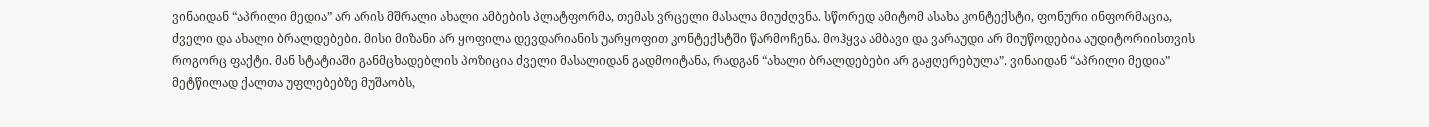ვინაიდან “აპრილი მედია” არ არის მშრალი ახალი ამბების პლატფორმა, თემას ვრცელი მასალა მიუძღვნა. სწორედ ამიტომ ასახა კონტექსტი, ფონური ინფორმაცია, ძველი და ახალი ბრალდებები. მისი მიზანი არ ყოფილა დევდარიანის უარყოფით კონტექსტში წარმოჩენა. მოჰყვა ამბავი და ვარაუდი არ მიუწოდებია აუდიტორიისთვის როგორც ფაქტი. მან სტატიაში განმცხადებლის პოზიცია ძველი მასალიდან გადმოიტანა, რადგან “ახალი ბრალდებები არ გაჟღერებულა”. ვინაიდან “აპრილი მედია” მეტწილად ქალთა უფლებებზე მუშაობს,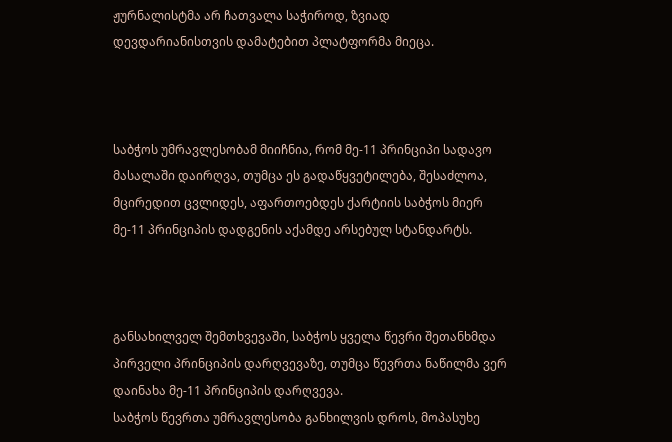ჟურნალისტმა არ ჩათვალა საჭიროდ, ზვიად დევდარიანისთვის დამატებით პლატფორმა მიეცა.



საბჭოს უმრავლესობამ მიიჩნია, რომ მე-11 პრინციპი სადავო მასალაში დაირღვა, თუმცა ეს გადაწყვეტილება, შესაძლოა, მცირედით ცვლიდეს, აფართოებდეს ქარტიის საბჭოს მიერ მე-11 პრინციპის დადგენის აქამდე არსებულ სტანდარტს.



განსახილველ შემთხვევაში, საბჭოს ყველა წევრი შეთანხმდა პირველი პრინციპის დარღვევაზე, თუმცა წევრთა ნაწილმა ვერ დაინახა მე-11 პრინციპის დარღვევა.
საბჭოს წევრთა უმრავლესობა განხილვის დროს, მოპასუხე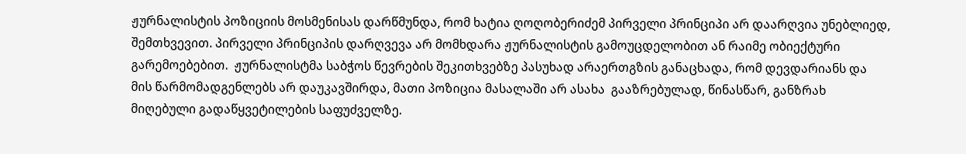ჟურნალისტის პოზიციის მოსმენისას დარწმუნდა, რომ ხატია ღოღობერიძემ პირველი პრინციპი არ დაარღვია უნებლიედ, შემთხვევით. პირველი პრინციპის დარღვევა არ მომხდარა ჟურნალისტის გამოუცდელობით ან რაიმე ობიექტური გარემოებებით.  ჟურნალისტმა საბჭოს წევრების შეკითხვებზე პასუხად არაერთგზის განაცხადა, რომ დევდარიანს და მის წარმომადგენლებს არ დაუკავშირდა, მათი პოზიცია მასალაში არ ასახა  გააზრებულად, წინასწარ, განზრახ მიღებული გადაწყვეტილების საფუძველზე.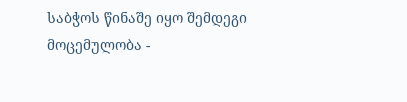საბჭოს წინაშე იყო შემდეგი მოცემულობა -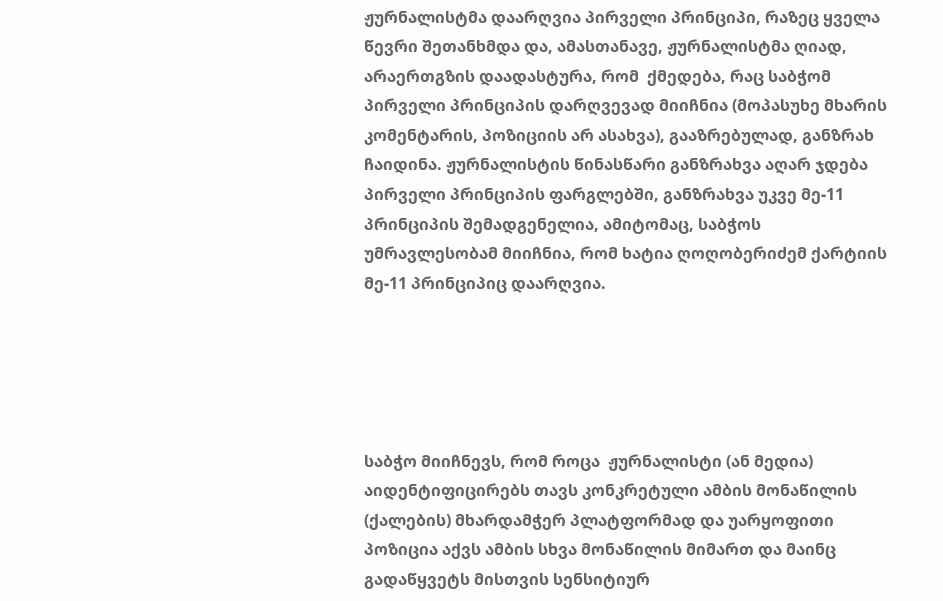ჟურნალისტმა დაარღვია პირველი პრინციპი, რაზეც ყველა წევრი შეთანხმდა და, ამასთანავე, ჟურნალისტმა ღიად, არაერთგზის დაადასტურა, რომ  ქმედება, რაც საბჭომ პირველი პრინციპის დარღვევად მიიჩნია (მოპასუხე მხარის კომენტარის, პოზიციის არ ასახვა), გააზრებულად, განზრახ ჩაიდინა. ჟურნალისტის წინასწარი განზრახვა აღარ ჯდება პირველი პრინციპის ფარგლებში, განზრახვა უკვე მე-11 პრინციპის შემადგენელია, ამიტომაც, საბჭოს უმრავლესობამ მიიჩნია, რომ ხატია ღოღობერიძემ ქარტიის მე-11 პრინციპიც დაარღვია.





საბჭო მიიჩნევს, რომ როცა  ჟურნალისტი (ან მედია) აიდენტიფიცირებს თავს კონკრეტული ამბის მონაწილის (ქალების) მხარდამჭერ პლატფორმად და უარყოფითი პოზიცია აქვს ამბის სხვა მონაწილის მიმართ და მაინც გადაწყვეტს მისთვის სენსიტიურ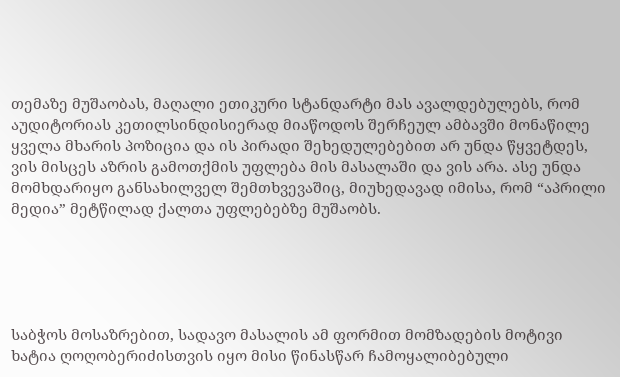თემაზე მუშაობას, მაღალი ეთიკური სტანდარტი მას ავალდებულებს, რომ აუდიტორიას კეთილსინდისიერად მიაწოდოს შერჩეულ ამბავში მონაწილე ყველა მხარის პოზიცია და ის პირადი შეხედულებებით არ უნდა წყვეტდეს, ვის მისცეს აზრის გამოთქმის უფლება მის მასალაში და ვის არა. ასე უნდა მომხდარიყო განსახილველ შემთხვევაშიც, მიუხედავად იმისა, რომ “აპრილი მედია” მეტწილად ქალთა უფლებებზე მუშაობს.





საბჭოს მოსაზრებით, სადავო მასალის ამ ფორმით მომზადების მოტივი ხატია ღოღობერიძისთვის იყო მისი წინასწარ ჩამოყალიბებული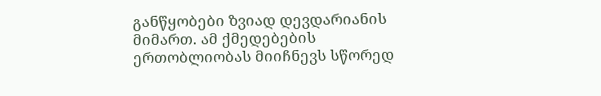განწყობები ზვიად დევდარიანის მიმართ. ამ ქმედებების ერთობლიობას მიიჩნევს სწორედ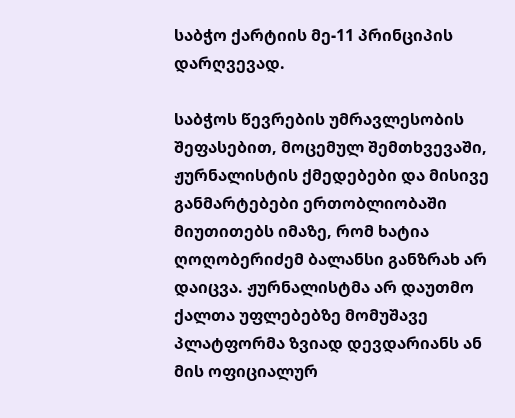საბჭო ქარტიის მე-11 პრინციპის დარღვევად.

საბჭოს წევრების უმრავლესობის შეფასებით, მოცემულ შემთხვევაში, ჟურნალისტის ქმედებები და მისივე განმარტებები ერთობლიობაში მიუთითებს იმაზე, რომ ხატია ღოღობერიძემ ბალანსი განზრახ არ დაიცვა. ჟურნალისტმა არ დაუთმო ქალთა უფლებებზე მომუშავე პლატფორმა ზვიად დევდარიანს ან მის ოფიციალურ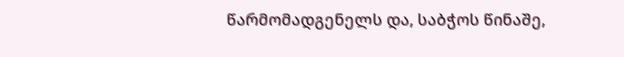წარმომადგენელს და, საბჭოს წინაშე,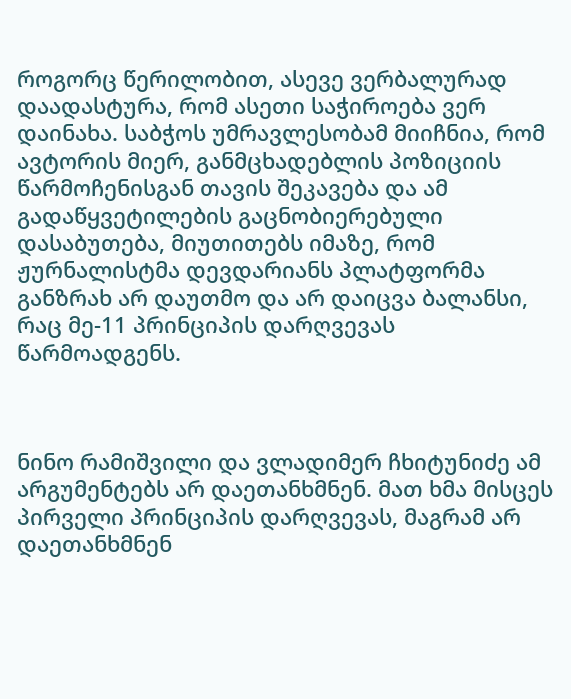როგორც წერილობით, ასევე ვერბალურად დაადასტურა, რომ ასეთი საჭიროება ვერ დაინახა. საბჭოს უმრავლესობამ მიიჩნია, რომ ავტორის მიერ, განმცხადებლის პოზიციის წარმოჩენისგან თავის შეკავება და ამ გადაწყვეტილების გაცნობიერებული დასაბუთება, მიუთითებს იმაზე, რომ ჟურნალისტმა დევდარიანს პლატფორმა განზრახ არ დაუთმო და არ დაიცვა ბალანსი, რაც მე-11 პრინციპის დარღვევას წარმოადგენს.



ნინო რამიშვილი და ვლადიმერ ჩხიტუნიძე ამ არგუმენტებს არ დაეთანხმნენ. მათ ხმა მისცეს პირველი პრინციპის დარღვევას, მაგრამ არ დაეთანხმნენ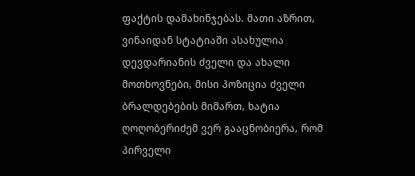ფაქტის დამახინჯებას. მათი აზრით, ვინაიდან სტატიაში ასახულია დევდარიანის ძველი და ახალი მოთხოვნები, მისი პოზიცია ძველი ბრალდებების მიმართ, ხატია ღოღობერიძემ ვერ გააცნობიერა, რომ პირველი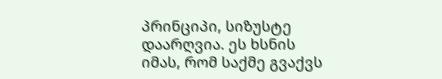პრინციპი, სიზუსტე დაარღვია. ეს ხსნის იმას, რომ საქმე გვაქვს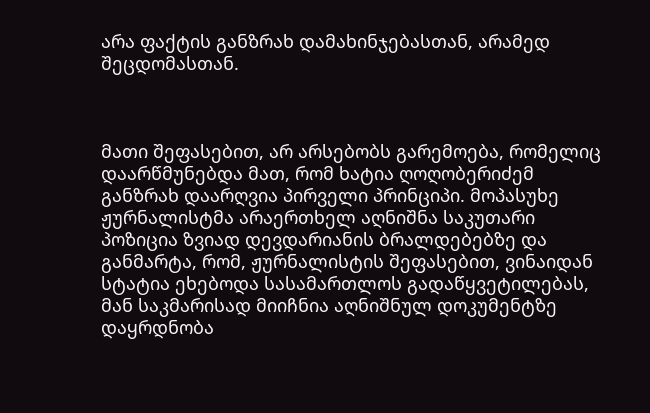არა ფაქტის განზრახ დამახინჯებასთან, არამედ შეცდომასთან.



მათი შეფასებით, არ არსებობს გარემოება, რომელიც დაარწმუნებდა მათ, რომ ხატია ღოღობერიძემ განზრახ დაარღვია პირველი პრინციპი. მოპასუხე ჟურნალისტმა არაერთხელ აღნიშნა საკუთარი პოზიცია ზვიად დევდარიანის ბრალდებებზე და განმარტა, რომ, ჟურნალისტის შეფასებით, ვინაიდან სტატია ეხებოდა სასამართლოს გადაწყვეტილებას, მან საკმარისად მიიჩნია აღნიშნულ დოკუმენტზე დაყრდნობა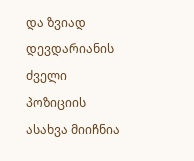და ზვიად დევდარიანის ძველი პოზიციის ასახვა მიიჩნია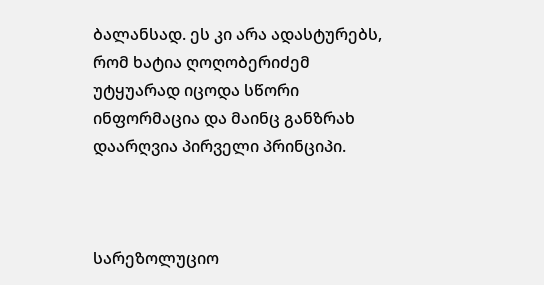ბალანსად. ეს კი არა ადასტურებს, რომ ხატია ღოღობერიძემ უტყუარად იცოდა სწორი ინფორმაცია და მაინც განზრახ დაარღვია პირველი პრინციპი.



სარეზოლუციო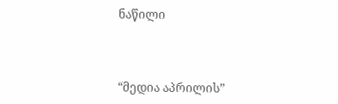ნაწილი



“მედია აპრილის”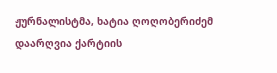ჟურნალისტმა, ხატია ღოღობერიძემ დაარღვია ქარტიის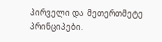პირველი და  მეთერთმეტე პრინციპები.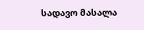სადავო მასალა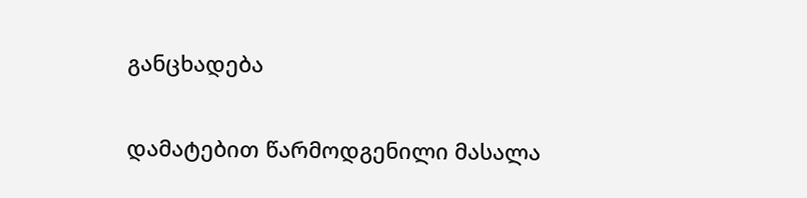განცხადება

დამატებით წარმოდგენილი მასალა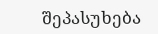შეპასუხება